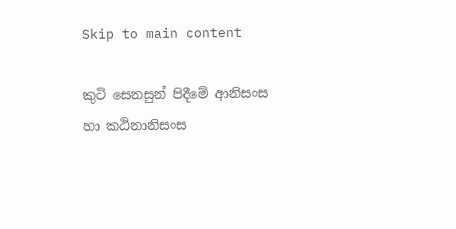Skip to main content

කුටි සෙනසුන් පිදීමේ ආනිසංස හා කඨිනානිසංස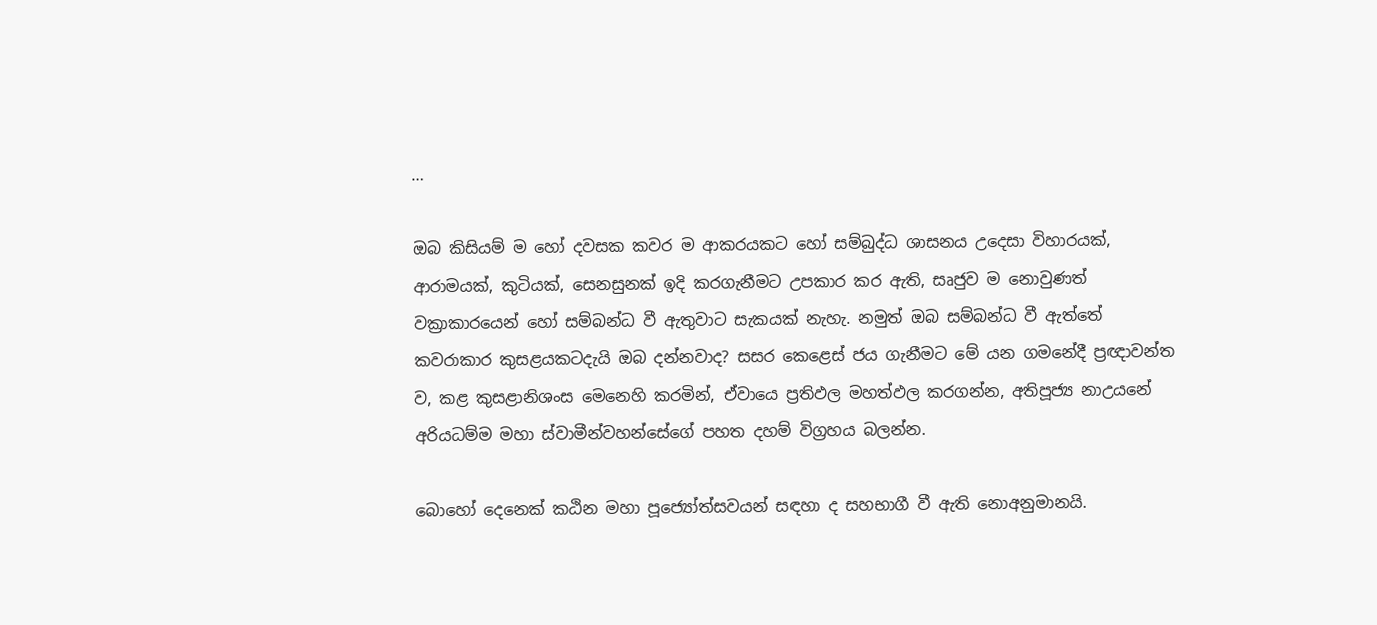…

ඔබ කිසියම් ම හෝ දවසක කවර ම ආකරයකට හෝ සම්බුද්ධ ශාසනය උදෙසා විහාරයක්, ආරාමයක්, කුටියක්, සෙනසුනක් ඉදි කරගැනීමට උපකාර කර ඇති, සෘජුව ම නොවුණත් වක්‍රාකාරයෙන් හෝ සම්බන්ධ වී ඇතුවාට සැකයක් නැහැ. නමුත් ඔබ සම්බන්ධ වී ඇත්තේ කවරාකාර කුසළයකටදැයි ඔබ දන්නවාද? සසර කෙළෙස් ජය ගැනීමට මේ යන ගමනේදී ප්‍රඥාවන්ත ව, කළ කුසළානිශංස මෙනෙහි කරමින්, ඒවායෙ ප්‍රතිඵල මහත්ඵල කරගන්න, අතිපූජ්‍ය නාඋයනේ අරියධම්ම මහා ස්වාමීන්වහන්සේගේ පහත දහම් විග්‍රහය බලන්න.

බොහෝ දෙනෙක් කඨින මහා පූජ්‍යෝත්සවයන් සඳහා ද සහභාගී වී ඇති නොඅනුමානයි.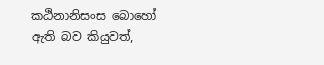කඨිනානිසංස බොහෝ ඇති බව කියුවත්,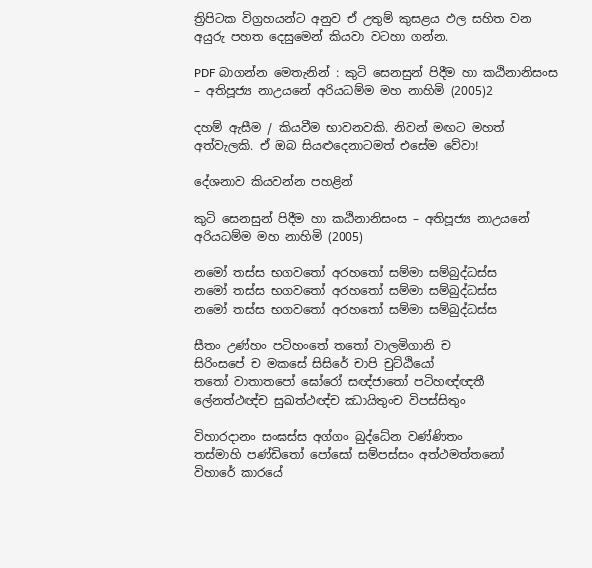ත්‍රිපිටක විග්‍රහයන්ට අනුව ඒ උතුම් කුසළය ඵල සහිත වන අයුරු පහත දෙසුමෙන් කියවා වටහා ගන්න.

PDF බාගන්න මෙතැනින් : කුටි සෙනසුන් පිදීම හා කඨිනානිසංස – අතිපූජ්‍ය නාඋයනේ අරියධම්ම මහ නාහිමි (2005)2

දහම් ඇසීම / කියවීම භාවනවකි. නිවන් මඟට මහත් අත්වැලකි. ඒ ඔබ සියළුදෙනාටමත් එසේම වේවා!

දේශනාව කියවන්න පහළින්

කුටි සෙනසුන් පිදීම හා කඨිනානිසංස – අතිපූජ්‍ය නාඋයනේ අරියධම්ම මහ නාහිමි (2005)

නමෝ තස්ස භගවතෝ අරහතෝ සම්මා සම්බුද්ධස්ස
නමෝ තස්ස භගවතෝ අරහතෝ සම්මා සම්බුද්ධස්ස
නමෝ තස්ස භගවතෝ අරහතෝ සම්මා සම්බුද්ධස්ස

සීතං උණ්හං පටිහංතේ තතෝ වාලමිගානි ච
සිරිංසපේ ච මකසේ සිසිරේ චාපි චුට්ඨියෝ
තතෝ වාතාතපෝ ඝෝරෝ සඥ්ජාතෝ පටිහඥ්ඥතී
ලේනත්ථඥ්ච සුඛත්ථඥ්ච ඣායිතුංච විපස්සිතුං

විහාරදානං සංඝස්ස අග්ගං බුද්ධේන වණ්ණිතං
තස්මාහි පණ්ඩිතෝ පෝසෝ සම්පස්සං අත්ථමත්තනෝ
විහාරේ කාරයේ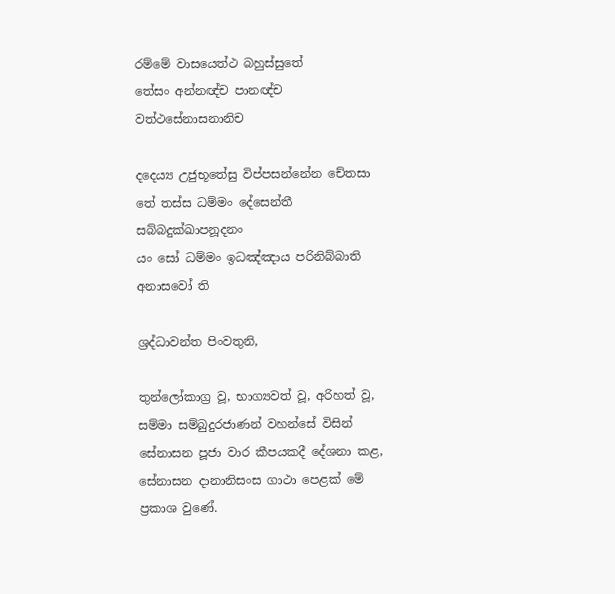රම්මේ වාසයෙත්ථ බහුස්සුතේ
තේසං අන්නඥ්ච පානඥ්ච වත්ථසේනාසනානිච

දදෙය්‍ය උජුභූතේසු විප්පසන්නේන චේතසා
තේ තස්ස ධම්මං දේසෙන්තී සබ්බදුක්ඛාපනූදනං
යං සෝ ධම්මං ඉධඤ්ඤාය පරිනිබ්බාති අනාසවෝ ති

ශ්‍රද්ධාවන්ත පිංවතුනි,

තුන්ලෝකාග්‍ර වූ, භාග්‍යවත් වූ, අරිහත් වූ, සම්මා සම්බුදුරජාණන් වහන්සේ විසින් සේනාසන පූජා වාර කීපයකදී දේශනා කළ, සේනාසන දානානිසංස ගාථා පෙළක් මේ ප්‍රකාශ වුණේ.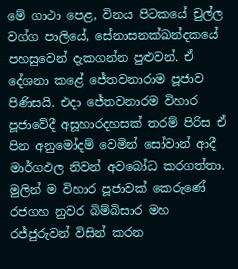මේ ගාථා පෙළ, විනය පිටකයේ චුල්ල වග්ග පාලියේ, සේනාසනක්ඛන්දකයේ පහසුවෙන් දැකගන්න පුළුවන්. ඒ දේශනා කළේ ජේතවනාරාම පූජාව පිණිසයි. එදා ජේතවනාරම විහාර පූජාවේදී අසූහාරදහසක් තරම් පිරිස ඒ පින අනුමෝදම් වෙමින් සෝවාන් ආදී මාර්ගඵල නිවන් අවබෝධ කරගත්තා. මුලින් ම විහාර පූජාවක් කෙරුණේ රජගහ නුවර බිම්බිසාර මහ රජ්ජුරුවන් විසින් කරන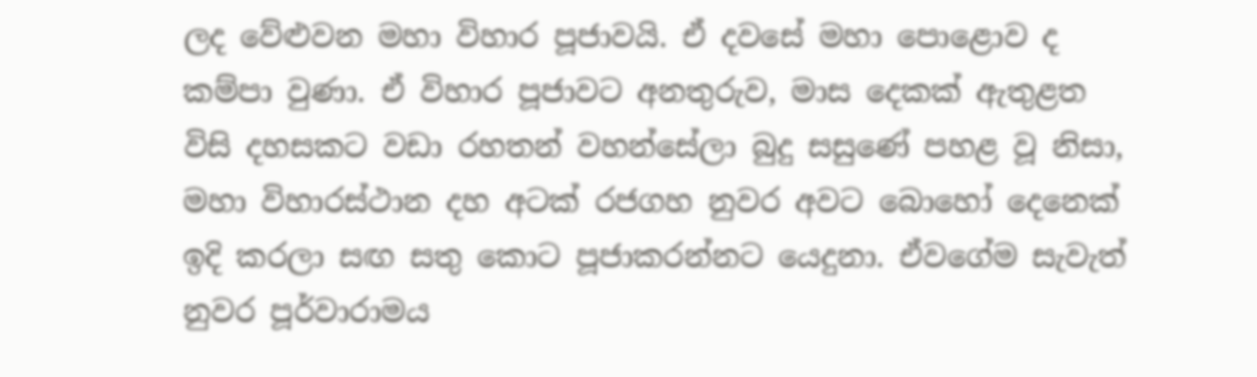ලද වේළුවන මහා විහාර පූජාවයි. ඒ දවසේ මහා පොළොව ද කම්පා වුණා. ඒ විහාර පූජාවට අනතුරුව, මාස දෙකක් ඇතුළත විසි දහසකට වඩා රහතන් වහන්සේලා බුදු සසුණේ පහළ වූ නිසා, මහා විහාරස්ථාන දහ අටක් රජගහ නුවර අවට බොහෝ දෙනෙක් ඉදි කරලා සඟ සතු කොට පූජාකරන්නට යෙදුනා. ඒවගේම සැවැත් නුවර පූර්වාරාමය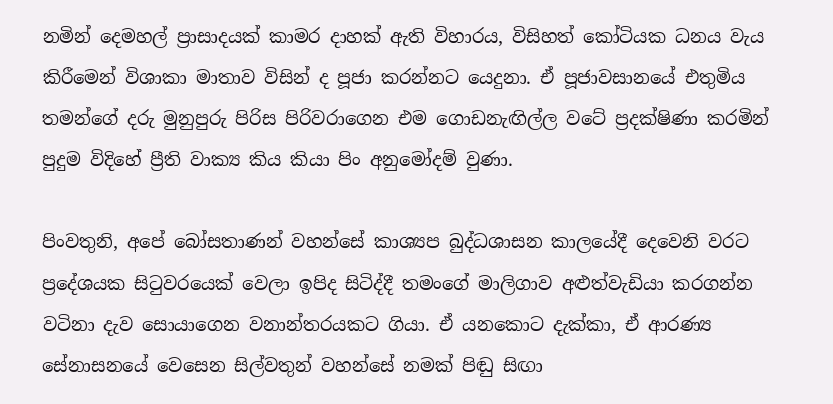නමින් දෙමහල් ප්‍රාසාදයක් කාමර දාහක් ඇති විහාරය, විසිහත් කෝටියක ධනය වැය කිරීමෙන් විශාකා මාතාව විසින් ද පූජා කරන්නට යෙදුනා. ඒ පූජාවසානයේ එතුමිය තමන්ගේ දරු මුනුපුරු පිරිස පිරිවරාගෙන එම ගොඩනැඟිල්ල වටේ ප්‍රදක්ෂිණා කරමින් පුදුම විදිහේ ප්‍රීති වාක්‍ය කිය කියා පිං අනුමෝදම් වුණා.

පිංවතුනි, අපේ බෝසතාණන් වහන්සේ කාශ්‍යප බුද්ධශාසන කාලයේදී දෙවෙනි වරට ප්‍රදේශයක සිටුවරයෙක් වෙලා ඉපිද සිටිද්දී තමංගේ මාලිගාව අළුත්වැඩියා කරගන්න වටිනා දැව සොයාගෙන වනාන්තරයකට ගියා. ඒ යනකොට දැක්කා, ඒ ආරණ්‍ය සේනාසනයේ වෙසෙන සිල්වතුන් වහන්සේ නමක් පිඬු සිඟා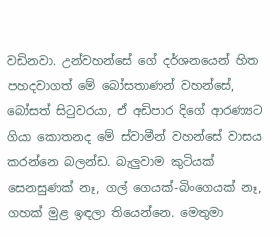වඩිනවා. උන්වහන්සේ ගේ දර්ශනයෙන් හිත පහදවාගත් මේ බෝසතාණන් වහන්සේ, බෝසත් සිටුවරයා, ඒ අඩිපාර දිගේ ආරණ්‍යට ගියා කොතනද මේ ස්වාමීන් වහන්සේ වාසය කරන්නෙ බලන්ඩ. බැලුවාම කුටියක් සෙනසුණක් නෑ, ගල් ගෙයක්-බිංගෙයක් නෑ, ගහක් මුළ ඉඳලා තියෙන්නෙ. මෙතුමා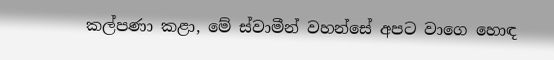කල්පණා කළා, මේ ස්වාමීන් වහන්සේ අපට වාගෙ හොඳ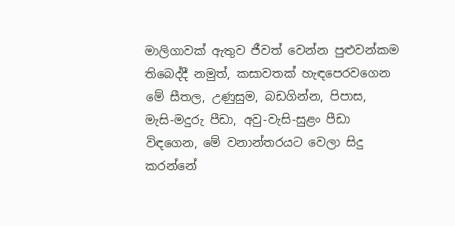මාලිගාවක් ඇතුව ජීවත් වෙන්න පුළුවන්කම තිබෙද්දී නමුත්, කසාවතක් හැඳපෙරවගෙන මේ සීතල, උණුසුම, බඩගින්න, පිපාස, මැසි-මදුරු පීඩා, අවු-වැසි-සුළං පීඩා විඳගෙන, මේ වනාන්තරයට වෙලා සිදු කරන්නේ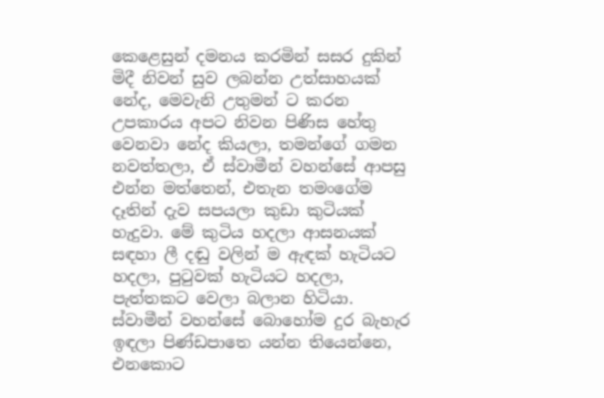කෙළෙසුන් දමනය කරමින් සසර දුකින් මිදී නිවන් සුව ලබන්න උත්සාහයක් නේද, මෙවැනි උතුමන් ට කරන උපකාරය අපට නිවන පිණිස හේතු වෙනවා නේද කියලා, තමන්ගේ ගමන නවත්තලා, ඒ ස්වාමීන් වහන්සේ ආපසු එන්න මත්තෙන්, එතැන තමංගේම දෑතින් දැව සපයලා කුඩා කුටියක් හැදුවා. මේ කුටිය හදලා ආසනයක් සඳහා ලී දඬු වලින් ම ඇඳක් හැටියට හදලා, පුටුවක් හැටියට හදලා, පැත්තකට වෙලා බලාන හිටියා. ස්වාමීන් වහන්සේ බොහෝම දුර බැහැර ඉඳලා පිණ්ඩපාතෙ යන්න තියෙන්නෙ, එනකොට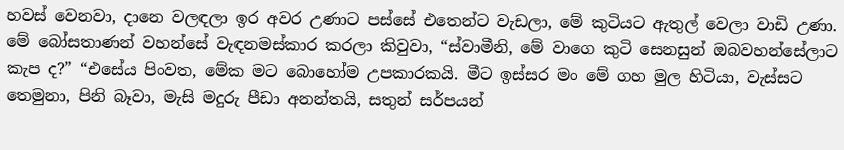හවස් වෙනවා, දානෙ වලඳලා ඉර අවර උණාට පස්සේ එතෙන්ට වැඩලා, මේ කුටියට ඇතුල් වෙලා වාඩි උණා. මේ බෝසතාණන් වහන්සේ වැඳනමස්කාර කරලා කිවුවා, “ස්වාමීනි, මේ වාගෙ කුටි සෙනසුන් ඔබවහන්සේලාට කැප ද?” “එසේය පිංවත, මේක මට බොහෝම උපකාරකයි. මීට ඉස්සර මං මේ ගහ මුල හිටියා, වැස්සට තෙමුනා, පිනි බෑවා, මැසි මදුරු පීඩා අනන්තයි, සතුන් සර්පයන්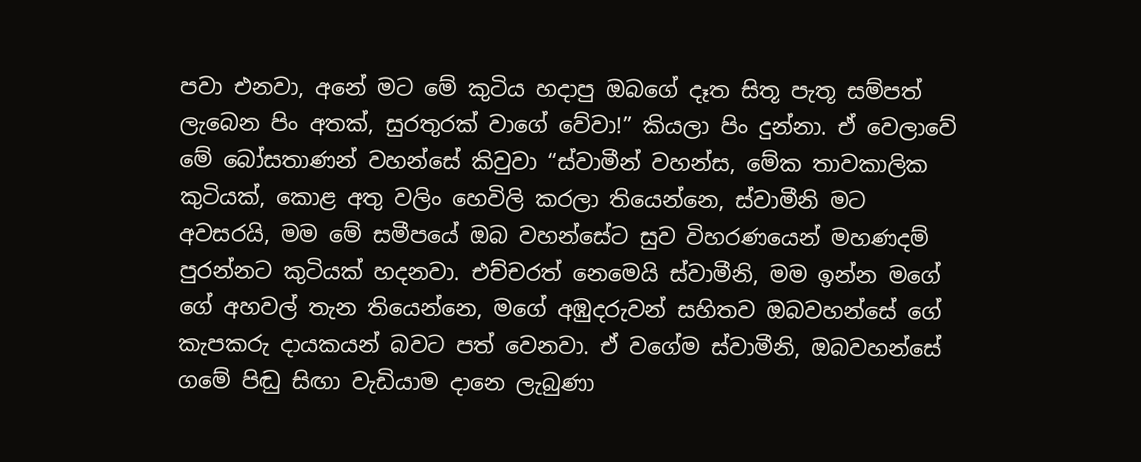පවා එනවා, අනේ මට මේ කුටිය හදාපු ඔබගේ දෑත සිතූ පැතූ සම්පත් ලැබෙන පිං අතක්, සුරතුරක් වාගේ වේවා!” කියලා පිං දුන්නා. ඒ වෙලාවේ මේ බෝසතාණන් වහන්සේ කිවුවා “ස්වාමීන් වහන්ස, මේක තාවකාලික කුටියක්, කොළ අතු වලිං හෙවිලි කරලා තියෙන්නෙ, ස්වාමීනි මට අවසරයි, මම මේ සමීපයේ ඔබ වහන්සේට සුව විහරණයෙන් මහණදම් පුරන්නට කුටියක් හදනවා. එච්චරත් නෙමෙයි ස්වාමීනි, මම ඉන්න මගේ ගේ අහවල් තැන තියෙන්නෙ, මගේ අඹුදරුවන් සහිතව ඔබවහන්සේ ගේ කැපකරු දායකයන් බවට පත් වෙනවා. ඒ වගේම ස්වාමීනි, ඔබවහන්සේ ගමේ පිඬු සිඟා වැඩියාම දානෙ ලැබුණා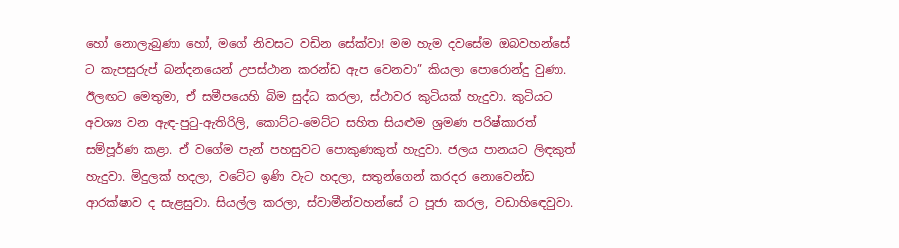හෝ නොලැබුණා හෝ, මගේ නිවසට වඩින සේක්වා! මම හැම දවසේම ඔබවහන්සේ ට කැපසුරුප් බන්දනයෙන් උපස්ථාන කරන්ඩ ඇප වෙනවා” කියලා පොරොන්දු වුණා. ඊලඟට මෙතුමා, ඒ සමීපයෙහි බිම සුද්ධ කරලා, ස්ථාවර කුටියක් හැදුවා. කුටියට අවශ්‍ය වන ඇඳ-පුටු-ඇතිරිලි, කොට්ට-මෙට්ට සහිත සියළුම ශ්‍රමණ පරිෂ්කාරත් සම්පූර්ණ කළා. ඒ වගේම පැන් පහසුවට පොකුණකුත් හැදුවා. ජලය පානයට ලිඳකුත් හැදුවා. මිදුලක් හදලා, වටේට ඉණි වැට හදලා, සතුන්ගෙන් කරදර නොවෙන්ඩ ආරක්ෂාව ද සැළසුවා. සියල්ල කරලා, ස්වාමීන්වහන්සේ ට පූජා කරල, වඩාහිඳෙවුවා.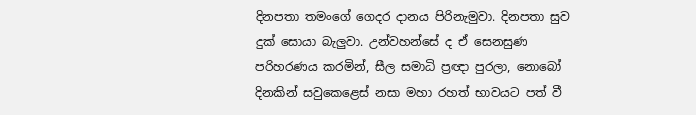දිනපතා තමංගේ ගෙදර දානය පිරිනැමුවා. දිනපතා සුව දුක් සොයා බැලුවා. උන්වහන්සේ ද ඒ සෙනසුණ පරිහරණය කරමින්, සීල සමාධි ප්‍රඥා පුරලා, නොබෝ දිනකින් සවුකෙළෙස් නසා මහා රහත් භාවයට පත් වී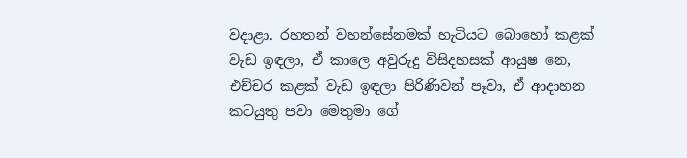වදාළා. රහතන් වහන්සේනමක් හැටියට බොහෝ කළක් වැඩ ඉඳලා, ඒ කාලෙ අවුරුදු විසිදහසක් ආයුෂ නෙ, එච්චර කළක් වැඩ ඉඳලා පිරිණිවන් පෑවා, ඒ ආදාහන කටයුතු පවා මෙතුමා ගේ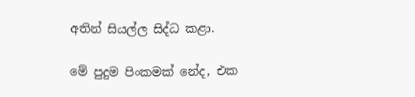අතින් සියල්ල සිද්ධ කළා.

මේ පුදුම පිංකමක් නේද, එක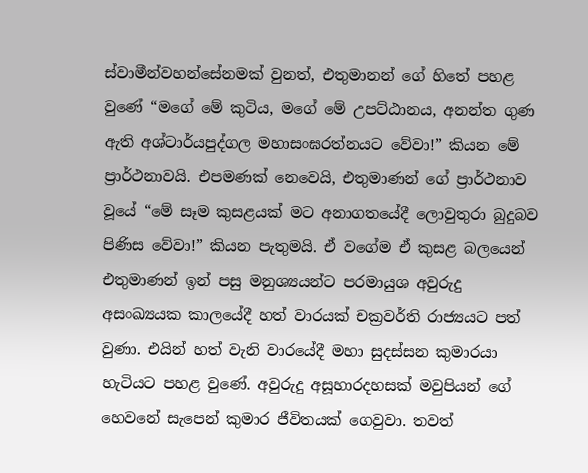ස්වාමීන්වහන්සේනමක් වුනත්, එතුමානන් ගේ හිතේ පහළ වුණේ “මගේ මේ කුටිය, මගේ මේ උපට්ඨානය, අනන්ත ගුණ ඇති අශ්ටාර්යපුද්ගල මහාසංඝරත්නයට වේවා!” කියන මේ ප්‍රාර්ථනාවයි. එපමණක් නෙවෙයි, එතුමාණන් ගේ ප්‍රාර්ථනාව වූයේ “මේ සෑම කුසළයක් මට අනාගතයේදී ලොවුතුරා බුදුබව පිණිස වේවා!” කියන පැතුමයි. ඒ වගේම ඒ කුසළ බලයෙන් එතුමාණන් ඉන් පසු මනුශ්‍යයන්ට පරමායුශ අවුරුදු අසංඛ්‍යයක කාලයේදී හත් වාරයක් චක්‍රවර්ති රාජ්‍යයට පත් වුණා. එයින් හත් වැනි වාරයේදී මහා සුදස්සන කුමාරයා හැටියට පහළ වුණේ. අවුරුදු අසූහාරදහසක් මවුපියන් ගේ හෙවනේ සැපෙන් කුමාර ජීවිතයක් ගෙවුවා. තවත්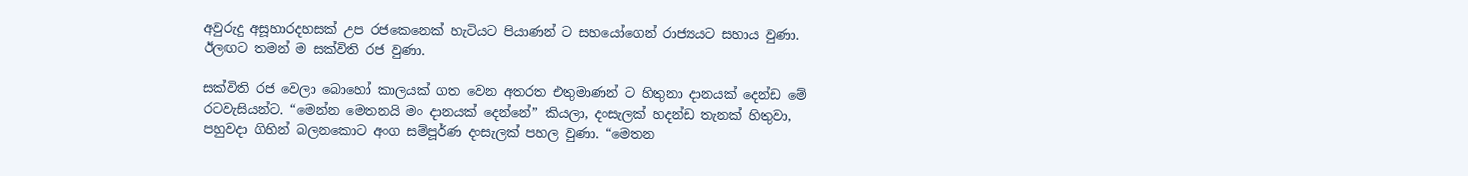අවුරුදු අසූහාරදහසක් උප රජකෙනෙක් හැටියට පියාණන් ට සහයෝගෙන් රාජ්‍යයට සහාය වුණා. ඊලඟට තමන් ම සක්විති රජ වුණා.

සක්විති රජ වෙලා බොහෝ කාලයක් ගත වෙන අතරත එතුමාණන් ට හිතුනා දානයක් දෙන්ඩ මේ රටවැසියන්ට. “මෙන්න මෙතනයි මං දානයක් දෙන්නේ” කියලා, දංසැලක් හදන්ඩ තැනක් හිතුවා, පහුවදා ගිහින් බලනකොට අංග සම්පූර්ණ දංසැලක් පහල වුණා. “මෙතන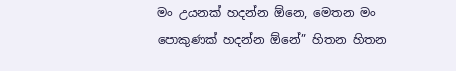මං උයනක් හදන්න ඕනෙ, මෙතන මං පොකුණක් හදන්න ඕනේ” හිතන හිතන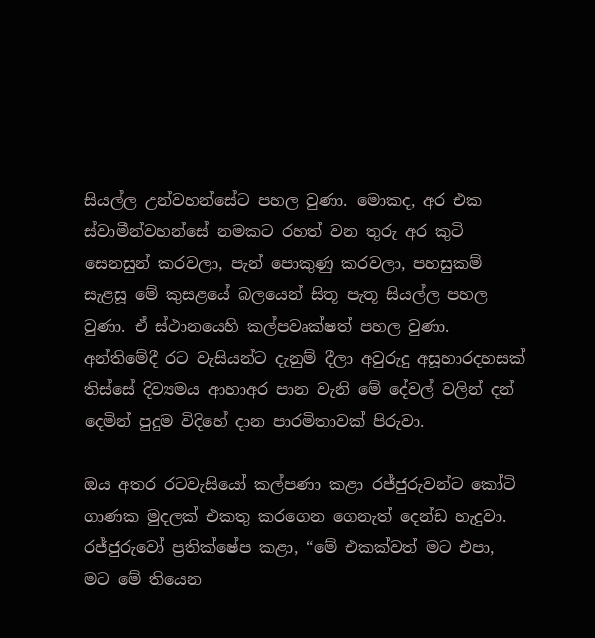සියල්ල උන්වහන්සේට පහල වුණා. මොකද, අර එක ස්වාමීන්වහන්සේ නමකට රහත් වන තුරු අර කුටි සෙනසුන් කරවලා, පැන් පොකුණු කරවලා, පහසුකම් සැළසූ මේ කුසළයේ බලයෙන් සිතූ පැතූ සියල්ල පහල වුණා. ඒ ස්ථානයෙහි කල්පවෘක්ෂත් පහල වුණා. අන්තිමේදී රට වැසියන්ට දැනුම් දීලා අවුරුදු අසූහාරදහසක් තිස්සේ දිව්‍යමය ආහාඅර පාන වැනි මේ දේවල් වලින් දන් දෙමින් පුදුම විදිහේ දාන පාරමිතාවක් පිරුවා.

ඔය අතර රටවැසියෝ කල්පණා කළා රජ්ජුරුවන්ට කෝටි ගාණක මුදලක් එකතු කරගෙන ගෙනැත් දෙන්ඩ හැදුවා. රජ්ජුරුවෝ ප්‍රතික්ෂේප කළා, “මේ එකක්වත් මට එපා, මට මේ තියෙන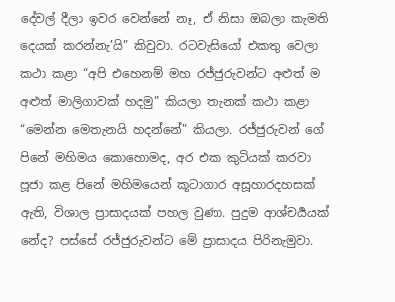දේවල් දීලා ඉවර වෙන්නේ නෑ, ඒ නිසා ඔබලා කැමති දෙයක් කරන්නැ’යි” කිවුවා. රටවැසියෝ එකතු වෙලා කථා කළා “අපි එහෙනම් මහ රජ්ජුරුවන්ට අළුත් ම අළුත් මාලිගාවක් හදමු” කියලා තැනක් කථා කළා “මෙන්න මෙතැනයි හදන්නේ” කියලා. රජ්ජුරුවන් ගේ පිනේ මහිමය කොහොමද, අර එක කුටියක් කරවා පූජා කළ පිනේ මහිමයෙන් කූටාගාර අසූහාරදහසක් ඇති, විශාල ප්‍රාසාදයක් පහල වුණා. පුදුම ආශ්චර්‍යයක් නේද? පස්සේ රජ්ජුරුවන්ට මේ ප්‍රාසාදය පිරිනැමුවා.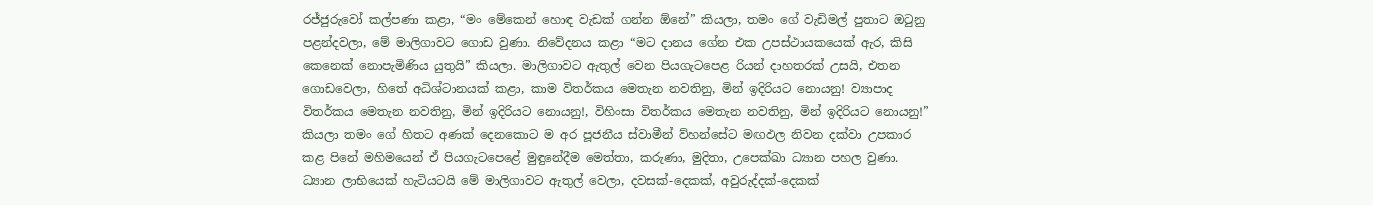රජ්ජුරුවෝ කල්පණා කළා, “මං මේකෙන් හොඳ වැඩක් ගන්න ඕනේ” කියලා, තමං ගේ වැඩිමල් පුතාට ඔටුනු පළන්දවලා, මේ මාලිගාවට ගොඩ වුණා. නිවේදනය කළා “මට දානය ගේන එක උපස්ථායකයෙක් ඇර, කිසි කෙනෙක් නොපැමිණිය යුතුයි” කියලා. මාලිගාවට ඇතුල් වෙන පියගැටපෙළ රියන් දාහතරක් උසයි, එතන ගොඩවෙලා, හිතේ අධිශ්ටානයක් කළා, කාම විතර්කය මෙතැන නවතිනු, මින් ඉදිරියට නොයනු! ව්‍යාපාද විතර්කය මෙතැන නවතිනු, මින් ඉදිරියට නොයනු!, විහිංසා විතර්කය මෙතැන නවතිනු, මින් ඉදිරියට නොයනු!” කියලා තමං ගේ හිතට අණක් දෙනකොට ම අර පූජනීය ස්වාමීන් ව්හන්සේට මඟඵල නිවන දක්වා උපකාර කළ පිනේ මහිමයෙන් ඒ පියගැටපෙළේ මුඳුනේදීම මෙත්තා, කරුණා, මුදිතා, උපෙක්ඛා ධ්‍යාන පහල වුණා. ධ්‍යාන ලාභියෙක් හැටියටයි මේ මාලිගාවට ඇතුල් වෙලා, දවසක්-දෙකක්, අවුරුද්දක්-දෙකක්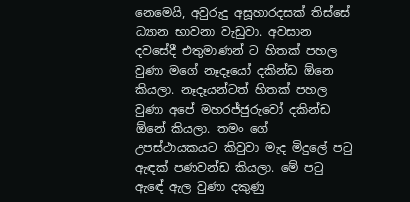නෙමෙයි, අවුරුදු අසූහාරදසක් තිස්සේ ධ්‍යාන භාවනා වැඩුවා. අවසාන දවසේදී එතුමාණන් ට හිතක් පහල වුණා මගේ නෑදෑයෝ දකින්ඩ ඕනෙ කියලා. නෑදෑයන්ටත් හිතක් පහල වුණා අපේ මහරජ්ජුරුවෝ දකින්ඩ ඕනේ කියලා. තමං ගේ උපස්ථායකයට කිවුවා මැද මිදුලේ පටු ඇඳක් පණවන්ඩ කියලා. මේ පටු ඇඳේ ඇල වුණා දකුණු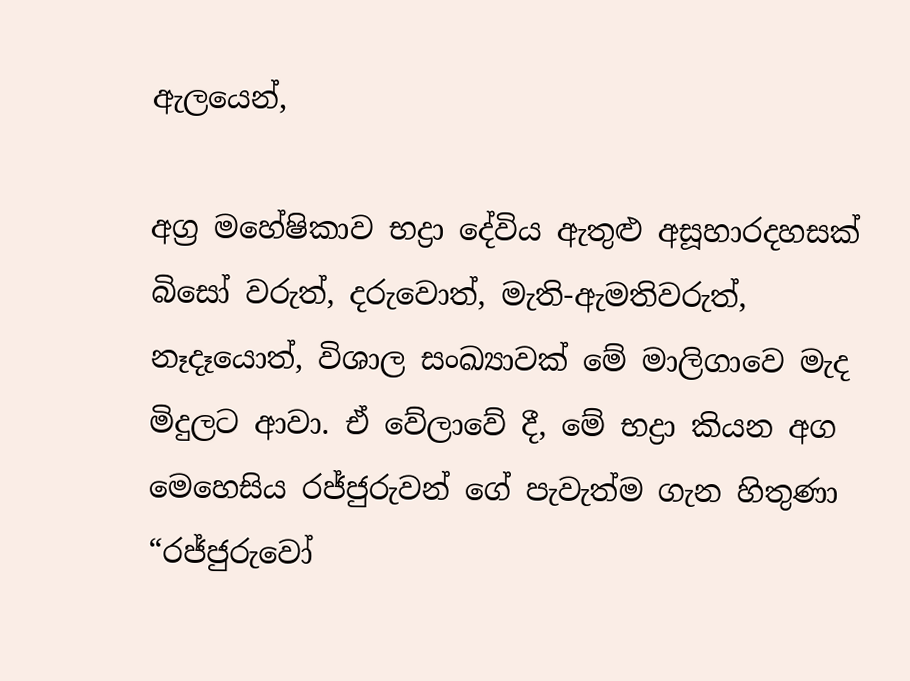ඇලයෙන්,

අග්‍ර මහේෂිකාව භද්‍රා දේවිය ඇතුළු අසූහාරදහසක් බිසෝ වරුත්, දරුවොත්, මැති-ඇමතිවරුත්, නෑදෑයොත්, විශාල සංඛ්‍යාවක් මේ මාලිගාවෙ මැද මිදුලට ආවා. ඒ වේලාවේ දී, මේ භද්‍රා කියන අග මෙහෙසිය රජ්ජුරුවන් ගේ පැවැත්ම ගැන හිතුණා “රජ්ජුරුවෝ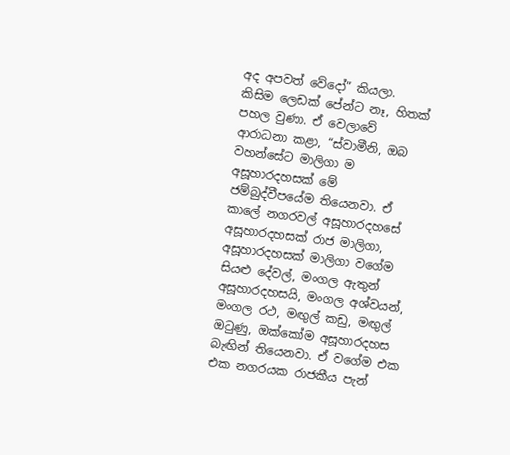අද අපවත් වේදෝ” කියලා. කිසිම ලෙඩක් පේන්ට නෑ, හිතක් පහල වුණා. ඒ වෙලාවේ ආරාධනා කළා, “ස්වාමීනි, ඔබ වහන්සේට මාලිගා ම අසූහාරදහසක් මේ ජම්බුද්වීපයේම තියෙනවා. ඒ කාලේ නගරවල් අසූහාරදහසේ අසූහාරදහසක් රාජ මාලිගා, අසූහාරදහසක් මාලිගා වගේම සියළු දේවල්, මංගල ඇතුන් අසූහාරදහසයි, මංගල අශ්වයන්, මංගල රථ, මඟුල් කඩු, මඟුල් ඔටුණු, ඔක්කෝම අසූහාරදහස බැඟින් තියෙනවා. ඒ වගේම එක එක නගරයක රාජකීය පැන්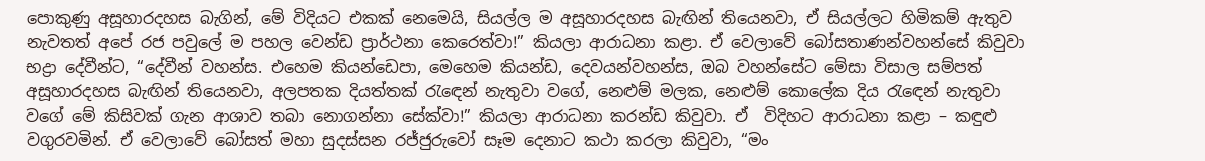පොකුණු අසූහාරදහස බැගින්, මේ විදියට එකක් නෙමෙයි, සියල්ල ම අසූහාරදහස බැඟින් තියෙනවා, ඒ සියල්ලට හිමිකම් ඇතුව නැවතත් අපේ රජ පවුලේ ම පහල වෙන්ඩ ප්‍රාර්ථනා කෙරෙත්වා!” කියලා ආරාධනා කළා. ඒ වෙලාවේ බෝසතාණන්වහන්සේ කිවුවා භද්‍රා දේවීන්ට, “දේවීන් වහන්ස. එහෙම කියන්ඩෙපා, මෙහෙම කියන්ඩ, දෙවයන්වහන්ස, ඔබ වහන්සේට මේසා විසාල සම්පත් අසූහාරදහස බැඟින් තියෙනවා, අලපතක දියත්තක් රැඳෙන් නැතුවා වගේ, නෙළුම් මලක, නෙළුම් කොලේක දිය රැඳෙන් නැතුවා වගේ මේ කිසිවක් ගැන ආශාව තබා නොගන්නා සේක්වා!” කියලා ආරාධනා කරන්ඩ කිවුවා. ඒ  විදිහට ආරාධනා කළා – කඳුළු වගුරවමින්. ඒ වෙලාවේ බෝසත් මහා සුදස්සන රජ්ජුරුවෝ සෑම දෙනාට කථා කරලා කිවුවා, “මං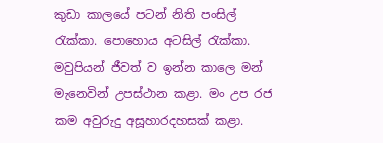කුඩා කාලයේ පටන් නිති පංසිල් රැක්කා. පොහොය අටසිල් රැක්කා. මවුපියන් ජීවත් ව ඉන්න කාලෙ මන් මැනෙවින් උපස්ථාන කළා. මං උප රජ කම අවුරුදු අසූහාරදහසක් කළා.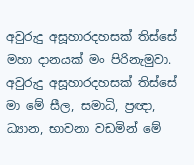අවුරුදු අසූහාරදහසක් තිස්සේ මහා දානයක් මං පිරිනැමුවා. අවුරුදු අසූහාරදහසක් තිස්සේ මා මේ සීල, සමාධි, ප්‍රඥා, ධ්‍යාන, භාවනා වඩමින් මේ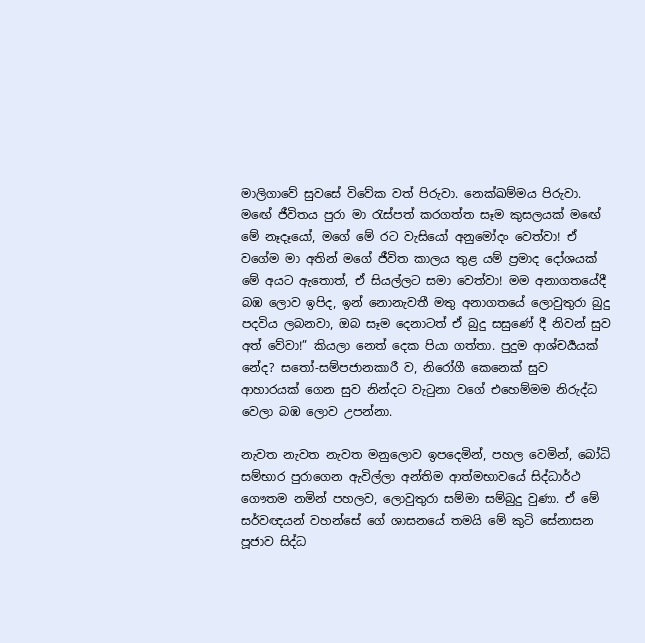මාලිගාවේ සුවසේ විවේක වත් පිරුවා. නෙක්ඛම්මය පිරුවා. මඟේ ජීවිතය පුරා මා රැස්පත් කරගත්ත සෑම කුසලයක් මඟේ මේ නෑදෑයෝ, මගේ මේ රට වැසියෝ අනුමෝදං වෙත්වා! ඒ වගේම මා අතින් මගේ ජීවිත කාලය තුළ යම් ප්‍රමාද දෝශයක් මේ අයට ඇතොත්, ඒ සියල්ලට සමා වෙත්වා! මම අනාගතයේදී බඹ ලොව ඉපිද, ඉන් නොනැවතී මතු අනාගතයේ ලොවුතුරා බුදු පදවිය ලබනවා, ඔබ සෑම දෙනාටත් ඒ බුදු සසුණේ දී නිවන් සුව අත් වේවා!” කියලා නෙත් දෙක පියා ගත්තා. පුදුම ආශ්චර්‍යයක් නේද? සතෝ-සම්පජානකාරී ව, නිරෝගී කෙනෙක් සුව ආහාරයක් ගෙන සුව නින්දට වැටුනා වගේ එහෙම්මම නිරුද්ධ වෙලා බඹ ලොව උපන්නා.

නැවත නැවත නැවත මනුලොව ඉපදෙමින්, පහල වෙමින්, බෝධි සම්භාර පුරාගෙන ඇවිල්ලා අන්තිම ආත්මභාවයේ සිද්ධාර්ථ ගෞතම නමින් පහලව, ලොවුතුරා සම්මා සම්බුදු වුණා. ඒ මේ සර්වඥයන් වහන්සේ ගේ ශාසනයේ තමයි මේ කුටි සේනාසන පූජාව සිද්ධ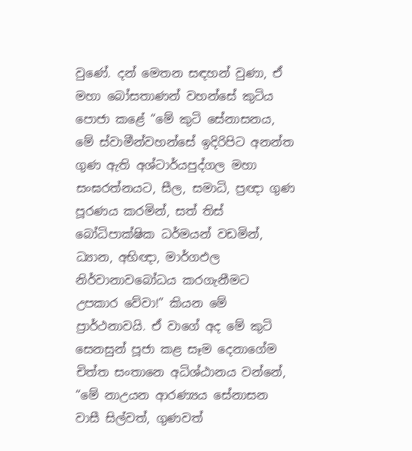වුණේ. දන් මෙතන සඳහන් වුණා, ඒ මහා බෝසතාණන් වහන්සේ කුටිය පොජා කළේ “මේ කුටි සේනාසනය, මේ ස්වාමීන්වහන්සේ ඉදිරිපිට අනන්ත ගුණ ඇති අශ්ටාර්යපුද්ගල මහා සංඝරත්නයට, සීල, සමාධි, ප්‍රඥා ගුණ පූරණය කරමින්, සත් තිස් බෝධිපාක්ෂික ධර්මයන් වඩමින්, ධ්‍යාන, අභිඥා, මාර්ගඵල නිර්වානාවබෝධය කරගැනීමට උපකාර වේවා!” කියන මේ ප්‍රාර්ථනාවයි. ඒ වාගේ අද මේ කුටි සෙනසුන් පූජා කළ සෑම දෙනාගේම චිත්ත සංතානෙ අධිශ්ඨානය වන්නේ, “මේ නාඋයන ආරණ්‍යය සේනාසන වාසී සිල්වත්, ගුණවත්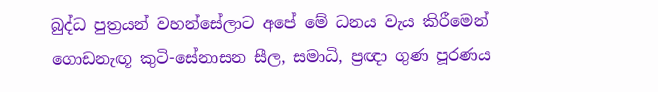බුද්ධ පුත්‍රයන් වහන්සේලාට අපේ මේ ධනය වැය කිරීමෙන් ගොඩනැඟූ කුටි-සේනාසන සීල, සමාධි, ප්‍රඥා ගුණ පූරණය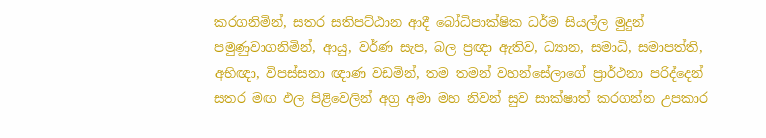කරගනිමින්, සතර සතිපට්ඨාන ආදී බෝධිපාක්ෂික ධර්ම සියල්ල මුදුන් පමුණුවාගනිමින්, ආයු, වර්ණ සැප, බල ප්‍රඥා ඇතිව, ධ්‍යාන, සමාධි, සමාපත්ති, අභිඥා, විපස්සනා ඥාණ වඩමින්, තම තමන් වහන්සේලාගේ ප්‍රාර්ථනා පරිද්දෙන් සතර මඟ ඵල පිළිවෙලින් අග්‍ර අමා මහ නිවන් සුව සාක්ෂාත් කරගන්න උපකාර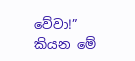වේවා!” කියන මේ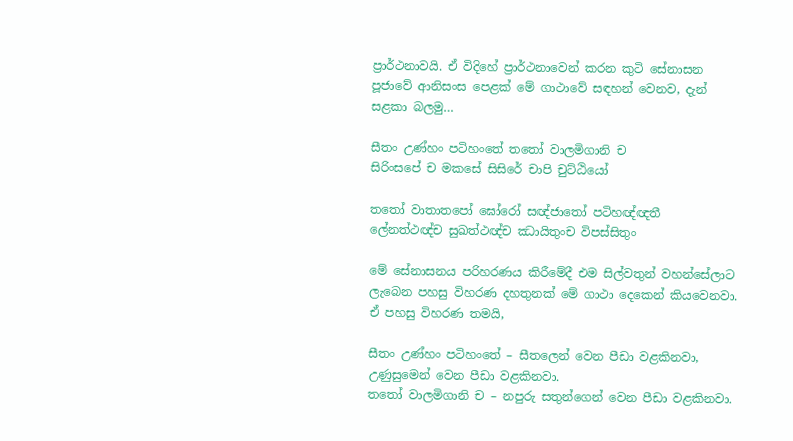ප්‍රාර්ථනාවයි. ඒ විදිහේ ප්‍රාර්ථනාවෙන් කරන කුටි සේනාසන පූජාවේ ආනිසංස පෙළක් මේ ගාථාවේ සඳහන් වෙනව, දැන් සළකා බලමු…

සීතං උණ්හං පටිහංතේ තතෝ වාලමිගානි ච
සිරිංසපේ ච මකසේ සිසිරේ චාපි චුට්ඨියෝ

තතෝ වාතාතපෝ ඝෝරෝ සඥ්ජාතෝ පටිහඥ්ඥතී
ලේනත්ථඥ්ච සුඛත්ථඥ්ච ඣායිතුංච විපස්සිතුං

මේ සේනාසනය පරිහරණය කිරීමේදී එම සිල්වතුන් වහන්සේලාට ලැබෙන පහසු විහරණ දහතුනක් මේ ගාථා දෙකෙන් කියවෙනවා. ඒ පහසු විහරණ තමයි,

සීතං උණ්හං පටිහංතේ – සීතලෙන් වෙන පීඩා වළකිනවා, උණුසුමෙන් වෙන පීඩා වළකිනවා.
තතෝ වාලමිගානි ච – නපුරු සතුන්ගෙන් වෙන පීඩා වළකිනවා.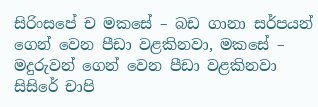සිරිංසපේ ච මකසේ – බඩ ගානා සර්පයන් ගෙන් වෙන පීඩා වළකිනවා, මකසේ – මදුරුවන් ගෙන් වෙන පීඩා වළකිනවා
සිසිරේ චාපි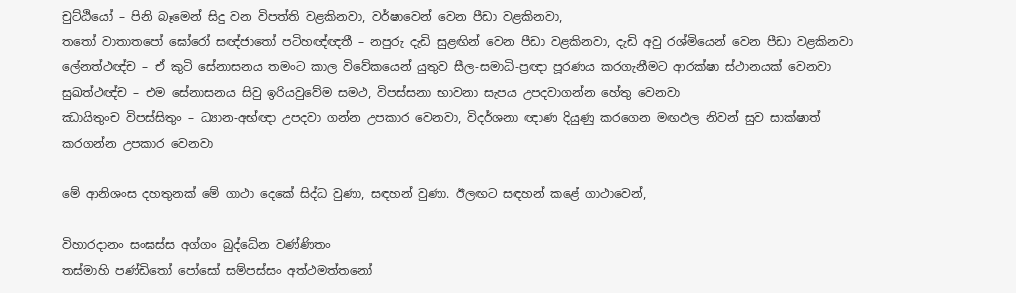චුට්ඨියෝ – පිනි බෑමෙන් සිදු වන විපත්ති වළකිනවා, වර්ෂාවෙන් වෙන පීඩා වළකිනවා,
තතෝ වාතාතපෝ ඝෝරෝ සඥ්ජාතෝ පටිහඥ්ඥතී – නපුරු දැඩි සුළඟින් වෙන පීඩා වළකිනවා, දැඩි අවු රශ්මියෙන් වෙන පීඩා වළකිනවා
ලේනත්ථඥ්ච – ඒ කුටි සේනාසනය තමංට කාල විවේකයෙන් යුතුව සීල-සමාධි-ප්‍රඥා පූරණය කරගැනීමට ආරක්ෂා ස්ථානයක් වෙනවා
සුඛත්ථඥ්ච – එම සේනාසනය සිවු ඉරියවුවේම සමථ, විපස්සනා භාවනා සැපය උපදවාගන්න හේතු වෙනවා
ඣායිතුංච විපස්සිතුං – ධ්‍යාන-අභ්ඥා උපදවා ගන්න උපකාර වෙනවා, විදර්ශනා ඥාණ දියුණු කරගෙන මඟඵල නිවන් සුව සාක්ෂාත් කරගන්න උපකාර වෙනවා

මේ ආනිශංස දහතුනක් මේ ගාථා දෙකේ සිද්ධ වුණා, සඳහන් වුණා. ඊලඟට සඳහන් කළේ ගාථාවෙන්,

විහාරදානං සංඝස්ස අග්ගං බුද්ධේන වණ්ණිතං
තස්මාහි පණ්ඩිතෝ පෝසෝ සම්පස්සං අත්ථමත්තනෝ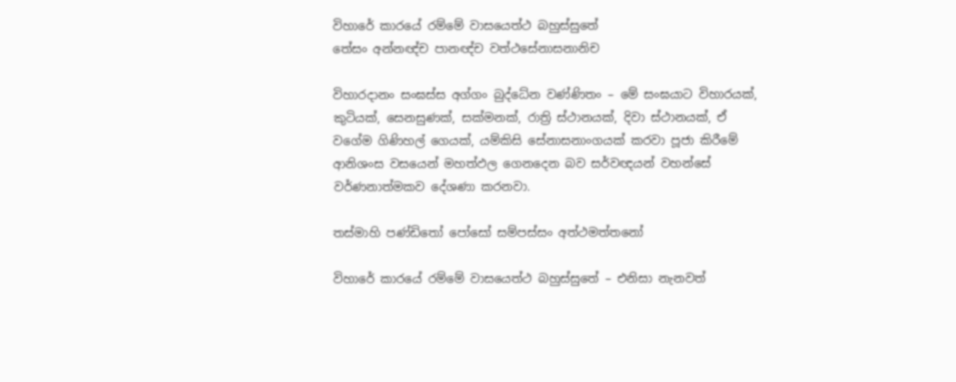විහාරේ කාරයේ රම්මේ වාසයෙත්ථ බහුස්සුතේ
තේසං අන්නඥ්ච පානඥ්ච වත්ථසේනාසනානිච

විහාරදානං සංඝස්ස අග්ගං බුද්ධේන වණ්ණිතං – මේ සංඝයාට විහාරයක්, කුටියක්, සෙනසුණක්, සක්මනක්, රාත්‍රි ස්ථානයක්, දිවා ස්ථානයක්, ඒ වගේම ගිණිහල් ගෙයක්, යම්කිසි සේනාසනාංගයක් කරවා පූජා කිරීමේ ආනිශංස වසයෙන් මහත්ඵල ගෙනදෙන බව සර්වඥයන් වහන්සේ වර්ණනාත්මකව දේශණා කරනවා.

තස්මාහි පණ්ඩිතෝ පෝසෝ සම්පස්සං අත්ථමත්තනෝ

විහාරේ කාරයේ රම්මේ වාසයෙත්ථ බහුස්සුතේ – එනිසා නැනවත්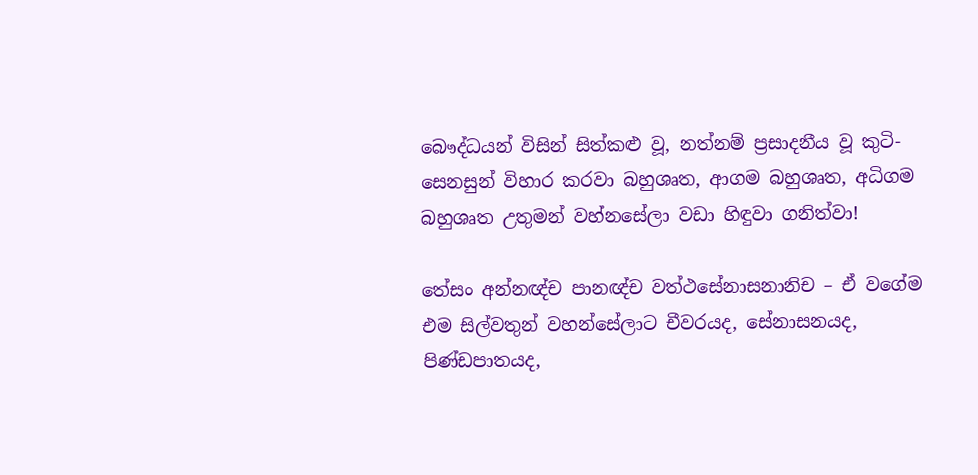බෞද්ධයන් විසින් සිත්කළු වූ, නත්නම් ප්‍රසාදනීය වූ කුටි-සෙනසුන් විහාර කරවා බහුශෘත, ආගම බහුශෘත, අධිගම බහුශෘත උතුමන් වහ්නසේලා වඩා හිඳුවා ගනිත්වා!

තේසං අන්නඥ්ච පානඥ්ච වත්ථසේනාසනානිච – ඒ වගේම එම සිල්වතුන් වහන්සේලාට චීවරයද, සේනාසනයද, පිණ්ඩපාතයද,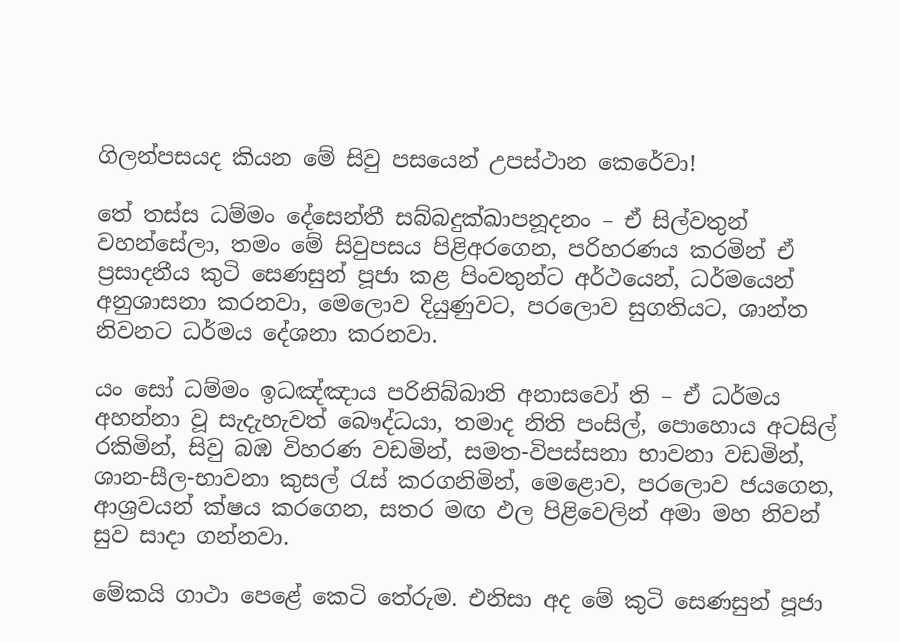ගිලන්පසයද කියන මේ සිවු පසයෙන් උපස්ථාන කෙරේවා!

තේ තස්ස ධම්මං දේසෙන්තී සබ්බදුක්ඛාපනූදනං – ඒ සිල්වතුන් වහන්සේලා, තමං මේ සිවුපසය පිළිඅරගෙන, පරිහරණය කරමින් ඒ ප්‍රසාදනීය කුටි සෙණසුන් පූජා කළ පිංවතුන්ට අර්ථයෙන්, ධර්මයෙන් අනුශාසනා කරනවා, මෙලොව දියුණුවට, පරලොව සුගතියට, ශාන්ත නිවනට ධර්මය දේශනා කරනවා.

යං සෝ ධම්මං ඉධඤ්ඤාය පරිනිබ්බාති අනාසවෝ ති – ඒ ධර්මය අහන්නා වූ සැදැහැවත් බෞද්ධයා, තමාද නිති පංසිල්, පොහොය අටසිල් රකිමින්, සිවු බඹ විහරණ වඩමින්, සමත-විපස්සනා භාවනා වඩමින්, ශාන-සීල-භාවනා කුසල් රැස් කරගනිමින්, මෙළොව, පරලොව ජයගෙන, ආශ්‍රවයන් ක්ෂය කරගෙන, සතර මඟ ඵල පිළිවෙලින් අමා මහ නිවන් සුව සාදා ගන්නවා.

මේකයි ගාථා පෙළේ කෙටි තේරුම. එනිසා අද මේ කුටි සෙණසුන් පූජා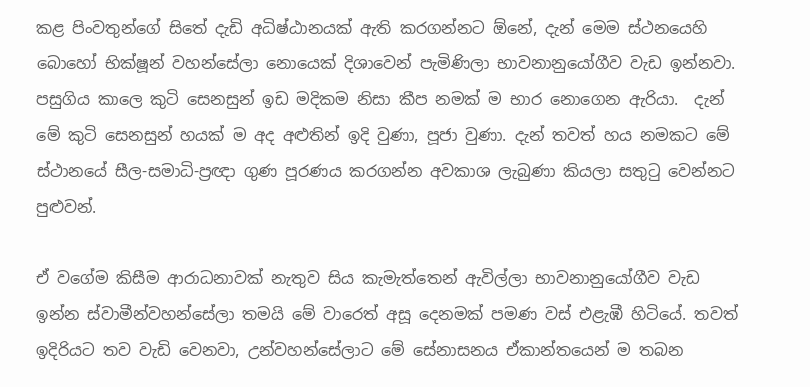කළ පිංවතුන්ගේ සිතේ දැඩි අධිෂ්ඨානයක් ඇති කරගන්නට ඕනේ, දැන් මෙම ස්ථනයෙහි බොහෝ භික්ෂූන් වහන්සේලා නොයෙක් දිශාවෙන් පැමිණිලා භාවනානුයෝගීව වැඩ ඉන්නවා. පසුගිය කාලෙ කුටි සෙනසුන් ඉඩ මදිකම නිසා කීප නමක් ම භාර නොගෙන ඇරියා.  දැන් මේ කුටි සෙනසුන් හයක් ම අද අළුතින් ඉදි වුණා, පූජා වුණා. දැන් තවත් හය නමකට මේ ස්ථානයේ සීල-සමාධි-ප්‍රඥා ගුණ පූරණය කරගන්න අවකාශ ලැබුණා කියලා සතුටු වෙන්නට පුළුවන්.

ඒ වගේම කිසීම ආරාධනාවක් නැතුව සිය කැමැත්තෙන් ඇවිල්ලා භාවනානුයෝගීව වැඩ ඉන්න ස්වාමීන්වහන්සේලා තමයි මේ වාරෙත් අසූ දෙනමක් පමණ වස් එළැඹී හිටියේ. තවත් ඉදිරියට තව වැඩි වෙනවා, උන්වහන්සේලාට මේ සේනාසනය ඒකාන්තයෙන් ම තබන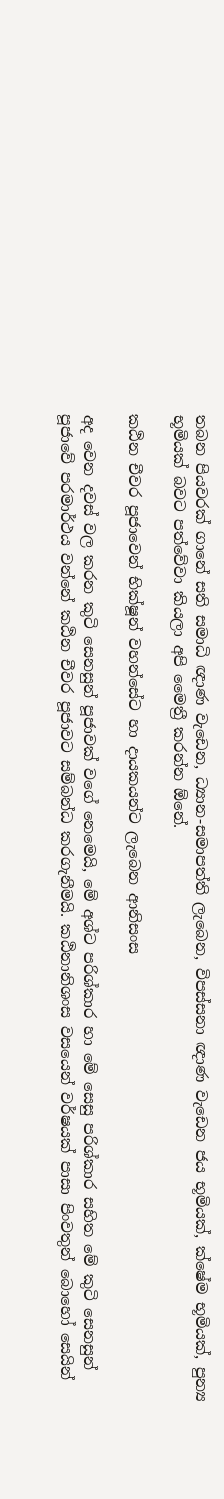තබන පියවරක් ගානේ සති සමාධි ඥාණ වැඩෙන, ධ්‍යාන-සමාපත්ති ලැබෙන, විපස්සනා ඥාණ වැඩෙන ජය භූමියක්, ක්ෂේම භූමියක්, පුන්‍ය භූමියක් බවට පත්වේවා කියලා අපි මෛත්‍රී කරන්න ඕනේ.

කඨින චීවර පූජාවෙන් භික්ෂූන් වහන්සේට හා දායකයන්ට ලැබෙන ආනිසංස

අද වෙන දවස් වල කරන කුටි සෙනසුන් පූජාවක් වගේ නෙමෙයි, මේ අශ්ට පරිශ්කාර හා මේ සෙසු පරිශ්කාර සහිත මේ කුටි සෙනසුන් පූජාවේ පරමාර්ථය වන්නේ කඨින චීවර පූජාවට සම්බන්ධ කරගැනීමයි. කඨිනානිශංස වසයෙන් වර්ෂයක් පාසා පිංවතුන් බොහෝ සෙයින්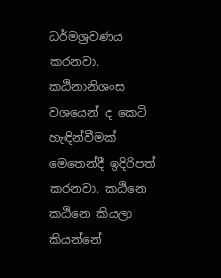ධර්මශ්‍රවණය කරනවා. කඨිනානිශංස වශයෙන් ද කෙටි හැඳින්වීමක් මෙතෙන්දී ඉදිරිපත් කරනවා. කඨිනෙ කඨිනෙ කියලා කියන්නේ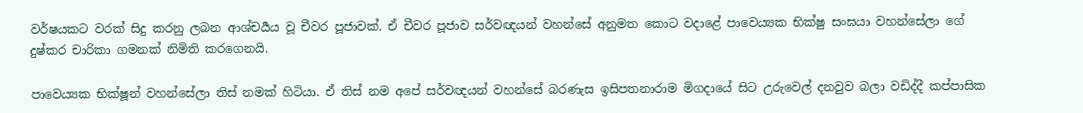වර්ෂයකට වරක් සිදු කරනු ලබන ආශ්චර්‍යය වූ චීවර පූජාවක්. ඒ චීවර පූජාව සර්වඥයන් වහන්සේ අනුමත කොට වදාළේ පාවෙ‍ය්‍යක භික්ෂු සංඝයා වහන්සේලා ගේ දුෂ්කර චාරිකා ගමනක් නිමිති කරගෙනයි.

පාවෙ‍ය්‍යක භික්ෂූන් වහන්සේලා තිස් නමක් හිටියා. ඒ තිස් නම අපේ සර්වඥයන් වහන්සේ බරණැස ඉසිපතනාරාම මිගදායේ සිට උරුවෙල් දනවුව බලා වඩිද්දී කප්පාසික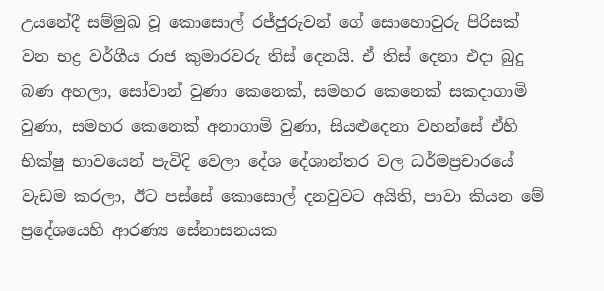උයනේදී සම්මුඛ වූ කොසොල් රජ්ජුරුවන් ගේ සොහොවුරු පිරිසක් වන භද්‍ර වර්ගීය රාජ කුමාරවරු තිස් දෙනයි. ඒ තිස් දෙනා එදා බුදු බණ අහලා, සෝවාන් වුණා කෙනෙක්, සමහර කෙනෙක් සකදාගාමි වුණා, සමහර කෙනෙක් අනාගාමි වුණා, සියළුදෙනා වහන්සේ ඒහි භික්ෂු භාවයෙන් පැවිදි වෙලා දේශ දේශාන්තර වල ධර්මප්‍රචාරයේ වැඩම කරලා, ඊට පස්සේ කොසොල් දනවුවට අයිති, පාවා කියන මේ ප්‍රදේශයෙහි ආරණ්‍ය සේනාසනයක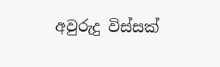අවුරුදු විස්සක්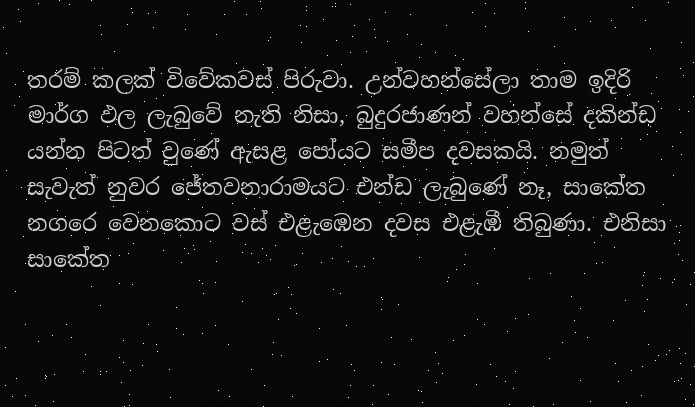තරම් කලක් විවේකවස් පිරුවා. උන්වහන්සේලා තාම ඉදිරි මාර්ග ඵල ලැබුවේ නැති නිසා, බුදුරජාණන් වහන්සේ දකින්ඩ යන්න පිටත් වුණේ ඇසළ පෝයට සමීප දවසකයි. නමුත් සැවැත් නුවර ජේතවනාරාමයට එන්ඩ ලැබුණේ නෑ, සාකේත නගරෙ වෙනකොට වස් එළැඹෙන දවස එළැඹී තිබුණා. එනිසා සාකේත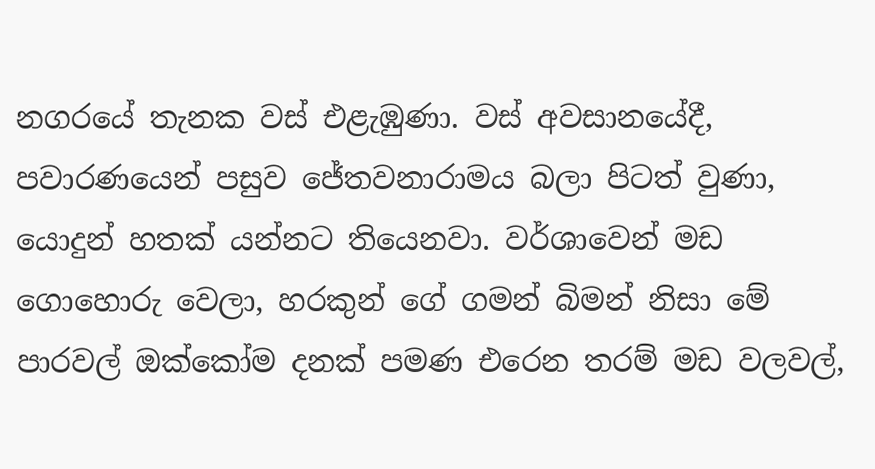නගරයේ තැනක වස් එළැඹුණා. වස් අවසානයේදී, පවාරණයෙන් පසුව ජේතවනාරාමය බලා පිටත් වුණා, යොදුන් හතක් යන්නට තියෙනවා. වර්ශාවෙන් මඩ ගොහොරු වෙලා, හරකුන් ගේ ගමන් බිමන් නිසා මේ පාරවල් ඔක්කෝම දනක් පමණ එරෙන තරම් මඩ වලවල්,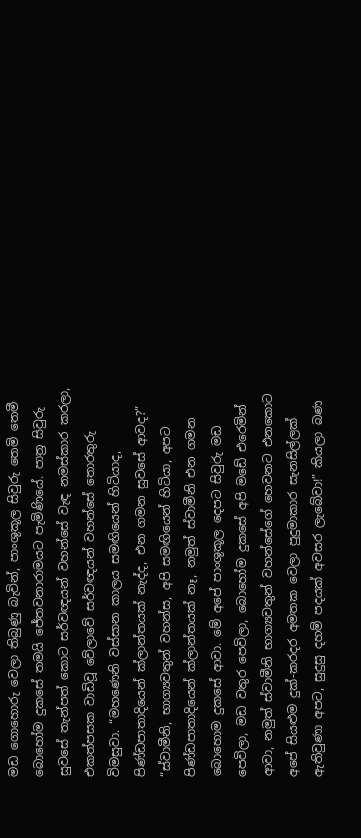මඩ ගොහොරු වෙලා තිබුණු බැවින්, පාංශුකූල සිවුරු තෙමි තෙමී බොහෝම දුකසේ තමයි ජේතවනාරාමයට පැමිණියේ. පාත්‍ර සිවුරු සුවසේ තැන්පත් කොට සර්වඥයන් වහන්සේ වැඳ නමස්කාර කරලා, එකත්පසක වාඩිවූ වේලාවේ සර්වඥයන් වහන්සේ තොරතුරු විමසුවා. “මහණෙනි වස්සාන කාලය සමඟියෙන් හිටියාද, පිණ්ඩපාතාදියෙන් ක්ලාන්තයක් නැද්ද, එන ගමන සුවසේ ආවද?” “ස්වාමීනි, භාග්‍යවතුන් වහන්ස, අපි සමඟියෙන් හිටියා, අපට පිණ්ඩපාතාදියෙන් ක්ලාන්තයක් නෑ, නමුත් ස්වාමීනි එන ගමන බොහොම දුකසේ ආවා. මේ අපේ පාංශුකූල දෙපට සිවුරු මඩ පෙවිලා, මඩ වතුර පෙවිලා, බොහෝම දුකසේ අපි මඩේ එරෙමින් ආවා, නමුත් ස්වාමීනි භාග්‍යවතුන් වහන්සේගේ හෙවනට එනකොට අපේ සියළුම දුක්-කරදර අමතක වෙලා පුදුමාකාර සැනසිල්ලක් ඇතිවුණා අපට, සුදුසු දහම් පදයක් අවසර ලැබේවා!” කියලා බණ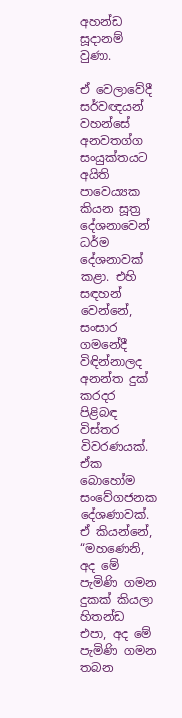අහන්ඩ සූදානම් වුණා.

ඒ වෙලාවේදී සර්වඥයන් වහන්සේ අනවතග්ග සංයුක්තයට අයිති පාවෙය්‍යක කියන සූත්‍ර දේශනාවෙන් ධර්ම දේශනාවක් කළා. එහි සඳහන් වෙන්නේ, සංසාර ගමනේදී විඳින්නාලද අනන්ත දුක් කරදර පිළිබඳ විස්තර විවරණයක්. ඒක බොහෝම සංවේගජනක දේශණාවක්. ඒ කියන්නේ, “මහණෙනි, අද මේ පැමිණි ගමන දුකක් කියලා හිතන්ඩ එපා, අද මේ පැමිණි ගමන තබන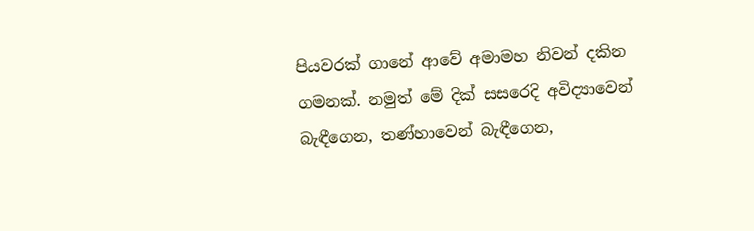පියවරක් ගානේ ආවේ අමාමහ නිවන් දකින ගමනක්. නමුත් මේ දික් සසරෙදි අවිද්‍යාවෙන් බැඳීගෙන, තණ්හාවෙන් බැඳීගෙන,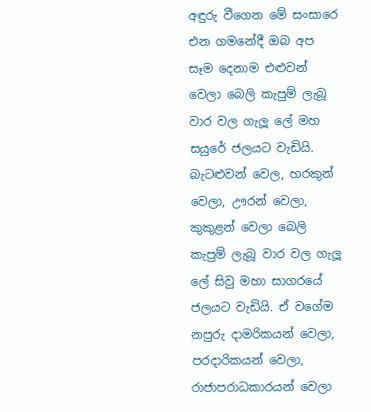අඳුරු වීගෙන මේ සංසාරෙ එන ගමනේදී ඔබ අප සෑම දෙනාම එළුවන් වෙලා බෙලි කැපුම් ලැබූ වාර වල ගැලූ ලේ මහ සයුරේ ජලයට වැඩියි. බැටළුවන් වෙල, හරකුන් වෙලා, ඌරන් වෙලා, කුකුළන් වෙලා බෙලි කැපුම් ලැබූ වාර වල ගැලූ ලේ සිවු මහා සාගරයේ ජලයට වැඩියි. ඒ වගේම නපුරු දාමරිකයන් වෙලා, පරදාරිකයන් වෙලා, රාජාපරාධකාරයන් වෙලා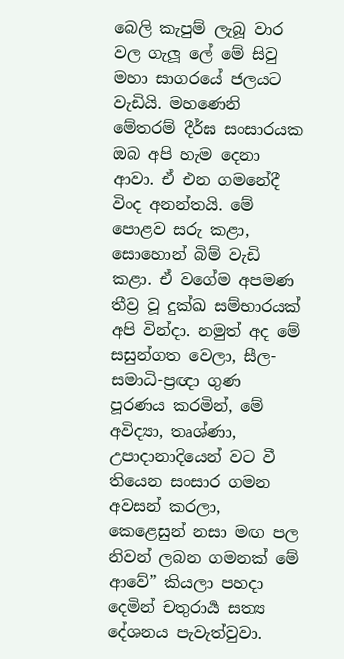බෙලි කැපුම් ලැබූ වාර වල ගැලූ ලේ මේ සිවු මහා සාගරයේ ජලයට වැඩියි. මහණෙනි මේතරම් දීර්ඝ සංසාරයක ඔබ අපි හැම දෙනා ආවා. ඒ එන ගමනේදී විංද අනන්තයි. මේ පොළව සරු කළා, සොහොන් බිම් වැඩි කළා. ඒ වගේම අපමණ තීව්‍ර වූ දුක්ඛ සම්භාරයක් අපි වින්දා. නමුත් අද මේ සසුන්ගත වෙලා, සීල-සමාධි-ප්‍රඥා ගුණ පූරණය කරමින්, මේ අවිද්‍යා, තෘශ්ණා, උපාදානාදියෙන් වට වී තියෙන සංසාර ගමන අවසන් කරලා, කෙළෙසුන් නසා මඟ පල නිවන් ලබන ගමනක් මේ ආවේ” කියලා පහදා දෙමින් චතුරාර්‍ය සත්‍ය දේශනය පැවැත්වුවා.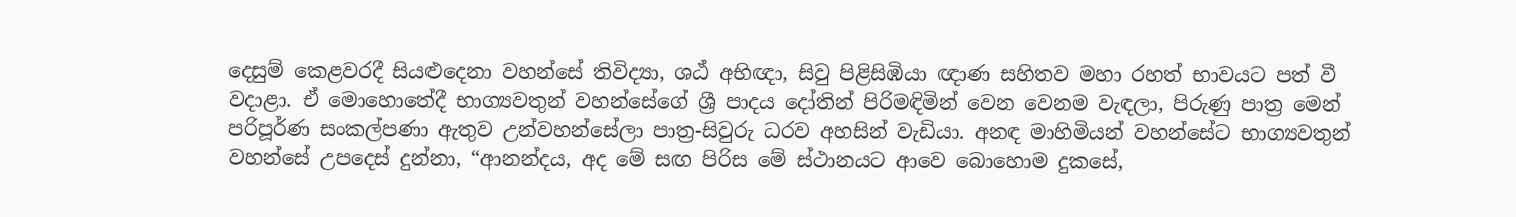දෙසුම් කෙළවරදී සියළුදෙනා වහන්සේ තිවිද්‍යා, ශඨ් අභිඥා, සිවු පිළිසිඹියා ඥාණ සහිතව මහා රහත් භාවයට පත් වී වදාළා. ඒ මොහොතේදී භාග්‍යවතුන් වහන්සේගේ ශ්‍රී පාදය දෝතින් පිරිමඳිමින් වෙන වෙනම වැඳලා, පිරුණු පාත්‍ර මෙන් පරිපූර්ණ සංකල්පණා ඇතුව උන්වහන්සේලා පාත්‍ර-සිවුරු ධරව අහසින් වැඩියා. අනඳ මාහිමියන් වහන්සේට භාග්‍යවතුන් වහන්සේ උපදෙස් දුන්නා, “ආනන්දය, අද මේ සඟ පිරිස මේ ස්ථානයට ආවෙ බොහොම දුකසේ,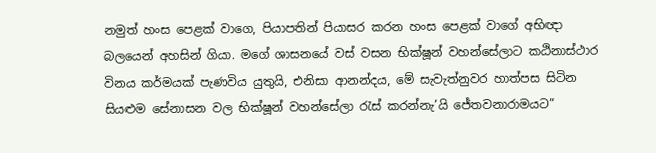නමුත් හංස පෙළක් වාගෙ, පියාපතින් පියාසර කරන හංස පෙළක් වාගේ අභිඥා බලයෙන් අහසින් ගියා. මගේ ශාසනයේ වස් වසන භික්ෂූන් වහන්සේලාට කඨිනාස්ථාර විනය කර්මයක් පැණවිය යුතුයි, එනිසා ආනන්දය, මේ සැවැත්නුවර හාත්පස සිටින සියළුම සේනාසන වල භික්ෂූන් වහන්සේලා රැස් කරන්නැ’යි ජේතවනාරාමයට”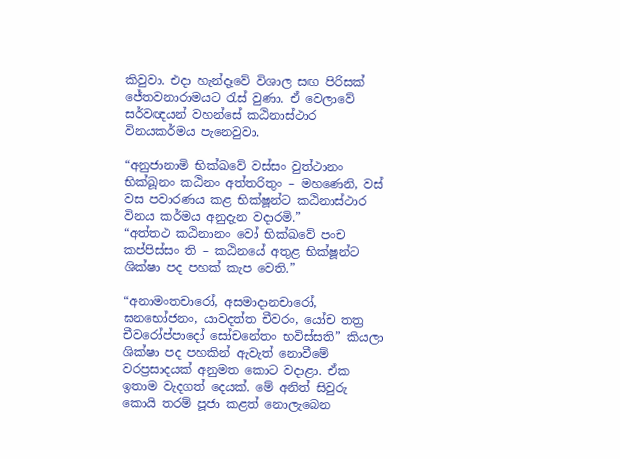කිවුවා. එදා හැන්දෑවේ විශාල සඟ පිරිසක් ජේතවනාරාමයට රැස් වුණා. ඒ වෙලාවේ සර්වඥයන් වහන්සේ කඨිනාස්ථාර විනයකර්මය පැනෙවුවා.

“අනුජානාමි භික්ඛවේ වස්සං වුත්ථානං භික්ඛූනං කඨිනං අත්තරිතුං – මහණෙනි, වස් වස පවාරණය කළ භික්ෂූන්ට කඨිනාස්ථාර විනය කර්මය අනුදැන වදාරමි.”
“අත්තථ කඨිනානං වෝ භික්ඛවේ පංච කප්පිස්සං ති – කඨිනයේ අතුළ භික්ෂූන්ට ශික්ෂා පද පහක් කැප වෙති.”

“අනාමංතචාරෝ, අසමාදානචාරෝ, ඝනභෝජනං, යාවදත්ත චීවරං, යෝච තත්‍ර චීවරෝප්පාදෝ සෝචනේතං භවිස්සති” කියලා ශික්ෂා පද පහකින් ඇවැත් නොවීමේ වරප්‍රසාදයක් අනුමත කොට වදාළා. ඒක ඉතාම වැදගත් දෙයක්. මේ අනිත් සිවුරු කොයි තරම් පූජා කළත් නොලැබෙන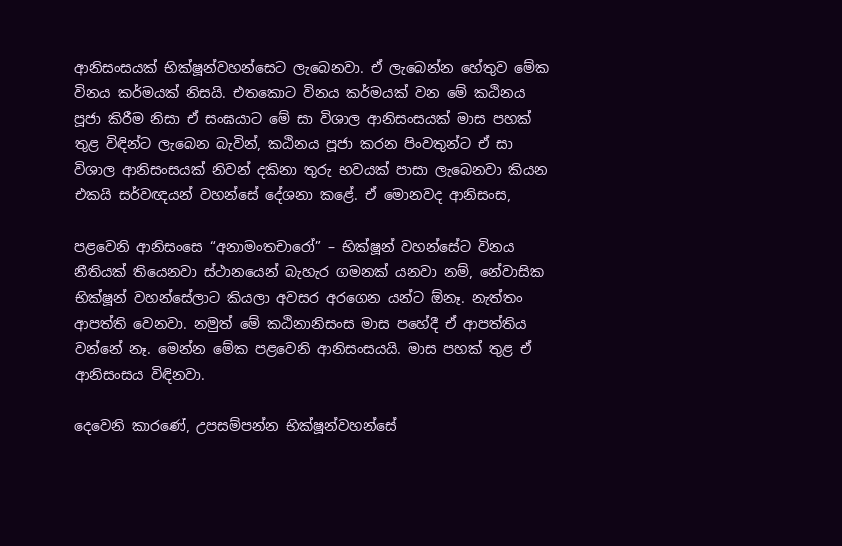ආනිසංසයක් භික්ෂූන්වහන්සෙට ලැබෙනවා. ඒ ලැබෙන්න හේතුව මේක විනය කර්මයක් නිසයි. එතකොට විනය කර්මයක් වන මේ කඨිනය පූජා කිරීම නිසා ඒ සංඝයාට මේ සා විශාල ආනිසංසයක් මාස පහක් තුළ විඳින්ට ලැබෙන බැවින්, කඨිනය පූජා කරන පිංවතුන්ට ඒ සා විශාල ආනිසංසයක් නිවන් දකිනා තුරු භවයක් පාසා ලැබෙනවා කියන එකයි සර්වඥයන් වහන්සේ දේශනා කළේ. ඒ මොනවද ආනිසංස,

පළවෙනි ආනිසංසෙ “අනාමංතචාරෝ” – භික්ෂූන් වහන්සේට විනය නීතියක් තියෙනවා ස්ථානයෙන් බැහැර ගමනක් යනවා නම්, නේවාසික භික්ෂූන් වහන්සේලාට කියලා අවසර අරගෙන යන්ට ඕනෑ. නැත්තං ආපත්ති වෙනවා. නමුත් මේ කඨිනානිසංස මාස පහේදී ඒ ආපත්තිය වන්නේ නෑ. මෙන්න මේක පළවෙනි ආනිසංසයයි. මාස පහක් තුළ ඒ ආනිසංසය විඳිනවා.

දෙවෙනි කාරණේ, උපසම්පන්න භික්ෂූන්වහන්සේ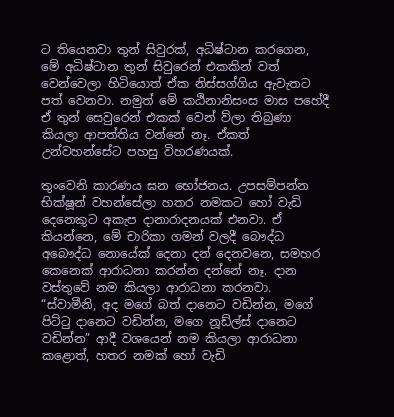ට තියෙනවා තුන් සිවුරක්, අධිෂ්ටාන කරගෙන, මේ අධිෂ්ටාන තුන් සිවුරෙන් එකකින් වත් වෙන්වෙලා හිටියොත් ඒක නිස්සග්ගිය ඇවැතට පත් වෙනවා. නමුත් මේ කඨිනානිසංස මාස පහේදී ඒ තුන් සෙවුරෙන් එකක් වෙන් ව්ලා තිබුණා කියලා ආපත්තිය වන්නේ නෑ. ඒකත් උන්වහන්සේට පහසු විහරණයක්.

තුංවෙනි කාරණය ඝන භෝජනය. උපසම්පන්න භික්ෂූන් වහන්සේලා හතර නමකට හෝ වැඩි දෙනෙකුට අකැප දානාරාදනයක් එනවා. ඒ කියන්නෙ, මේ චාරිකා ගමන් වලදී බෞද්ධ අබෞද්ධ නොයේක් දෙනා දන් දෙනවනෙ, සමහර කෙනෙක් ආරාධනා කරන්න දන්නේ නෑ. දාන වස්තුවේ නම කියලා ආරාධනා කරනවා. “ස්වාමීනි, අද මගේ බත් දානෙට වඩින්න, මගේ පිට්ටු දානෙට වඩින්න, මගෙ නූඩ්ල්ස් දානෙට වඩින්න” ආදී වශයෙන් නම කියලා ආරාධනා කළොත්, හතර නමක් හෝ වැඩි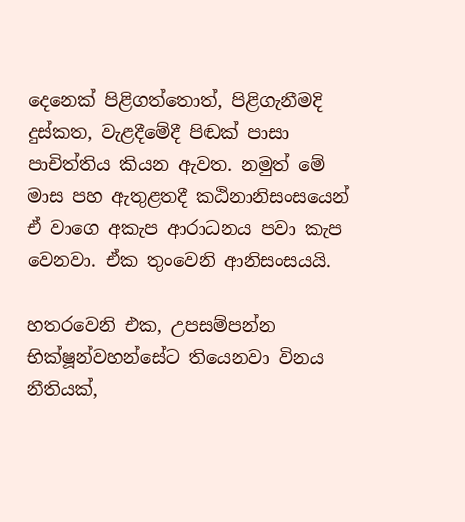දෙනෙක් පිළිගත්තොත්, පිළිගැනීමදි දුස්කත, වැළදීමේදී පිඬක් පාසා පාචිත්තිය කියන ඇවත. නමුත් මේ මාස පහ ඇතුළතදී කඨිනානිසංසයෙන් ඒ වාගෙ අකැප ආරාධනය පවා කැප වෙනවා. ඒක තුංවෙනි ආනිසංසයයි.

හතරවෙනි එක, උපසම්පන්න භික්ෂූන්වහන්සේට තියෙනවා විනය නීතියක්,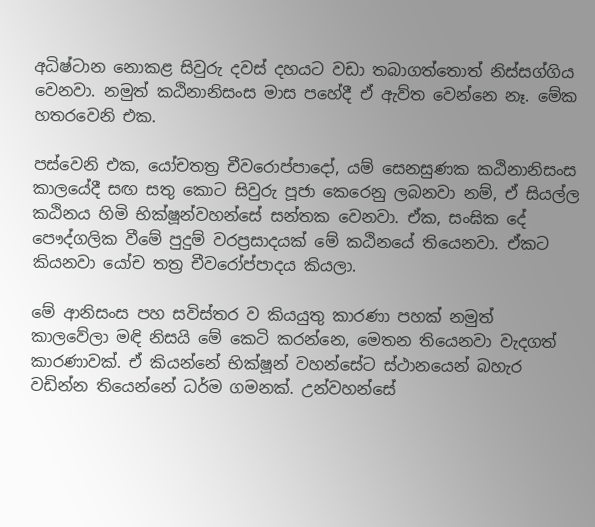අධිෂ්ටාන නොකළ සිවුරු දවස් දහයට වඩා තබාගත්තොත් නිස්සග්ගිය වෙනවා. නමුත් කඨිනානිසංස මාස පහේදී ඒ ඇව්ත වෙන්නෙ නෑ. මේක හතරවෙනි එක.

පස්වෙනි එක, යෝචතත්‍ර චීවරොප්පාදෝ, යම් සෙනසුණක කඨිනානිසංස කාලයේදී සඟ සතු කොට සිවුරු පූජා කෙරෙනු ලබනවා නම්, ඒ සියල්ල කඨිනය හිමි භික්ෂූන්වහන්සේ සන්තක වෙනවා. ඒක, සංඝික දේ පෞද්ගලික වීමේ පුදුම් වරප්‍රසාදයක් මේ කඨිනයේ තියෙනවා. ඒකට කියනවා යෝච තත්‍ර චීවරෝප්පාදය කියලා.

මේ ආනිසංස පහ සවිස්තර ව කියයුතු කාරණා පහක් නමුත් කාලවේලා මඳි නිසයි මේ කෙටි කරන්නෙ, මෙතන තියෙනවා වැදගත් කාරණාවක්. ඒ කියන්නේ භික්ෂූන් වහන්සේට ස්ථානයෙන් බහැර වඩින්න තියෙන්නේ ධර්ම ගමනක්. උන්වහන්සේ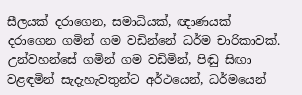සීලයක් දරාගෙන, සමාධියක්, ඥාණයක් දරාගෙන ගමින් ගම වඩින්නේ ධර්ම චාරිකාවක්. උන්වහන්සේ ගමින් ගම වඩිමින්, පිඬු සිඟා වළඳමින් සැදැහැවතුන්ට අර්ථයෙන්, ධර්මයෙන්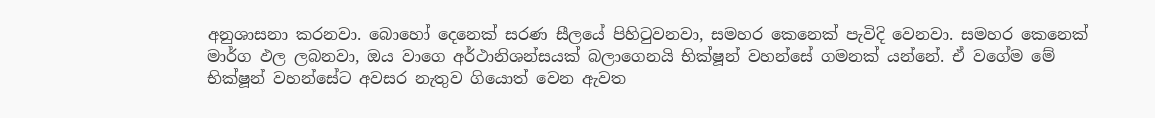අනුශාසනා කරනවා. බොහෝ දෙනෙක් සරණ සීලයේ පිහිටුවනවා, සමහර කෙනෙක් පැවිදි වෙනවා. සමහර කෙනෙක් මාර්ග ඵල ලබනවා, ඔය වාගෙ අර්ථානිශන්සයක් බලාගෙනයි භික්ෂූන් වහන්සේ ගමනක් යන්නේ. ඒ වගේම මේ භික්ෂූන් වහන්සේට අවසර නැතුව ගියොත් වෙන ඇවත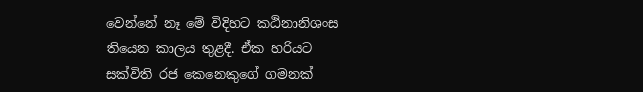වෙන්නේ නෑ මේ විදිහට කඨිනානිශංස තියෙන කාලය තුළදී. ඒක හරියට සක්විති රජ කෙනෙකුගේ ගමනක්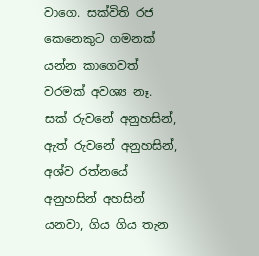වාගෙ. සක්විති රජ කෙනෙකුට ගමනක් යන්න කාගෙවත් වරමක් අවශ්‍ය නෑ. සක් රුවනේ අනුහසින්, ඇත් රුවනේ අනුහසින්, අශ්ව රත්නයේ අනුහසින් අහසින් යනවා, ගිය ගිය තැන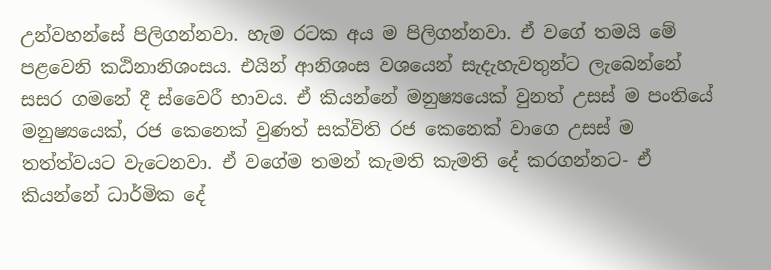උන්වහන්සේ පිලිගන්නවා. හැම රටක අය ම පිලිගන්නවා. ඒ වගේ තමයි මේ පළවෙනි කඨිනානිශංසය. එයින් ආනිශංස වශයෙන් සැදැහැවතුන්ට ලැබෙන්නේ සසර ගමනේ දී ස්වෛරී භාවය. ඒ කියන්නේ මනුෂ්‍යයෙක් වුනත් උසස් ම පංතියේ මනුෂ්‍යයෙක්, රජ කෙනෙක් වුණත් සක්විති රජ කෙනෙක් වාගෙ උසස් ම තත්ත්වයට වැටෙනවා. ඒ වගේම තමන් කැමති කැමති දේ කරගන්නට- ඒ කියන්නේ ධාර්මික දේ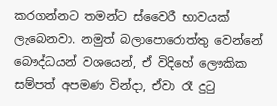කරගන්නට තමන්ට ස්වෛරී භාවයක් ලැබෙනවා. නමුත් බලාපොරොත්තු වෙන්නේ බෞද්ධයන් වශයෙන්, ඒ විදිහේ ලෞකික සම්පත් අපමණ වින්දා, ඒවා රෑ දුටු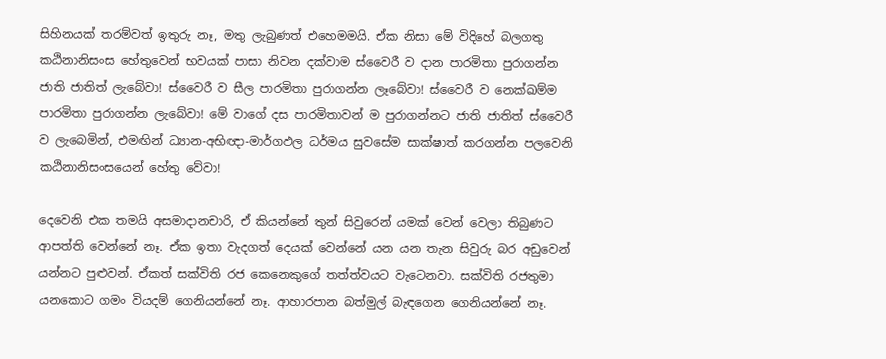සිහිනයක් තරම්වත් ඉතුරු නෑ, මතු ලැබුණත් එහෙමමයි. ඒක නිසා මේ විදිහේ බලගතු කඨිනානිසංස හේතුවෙන් භවයක් පාසා නිවන දක්වාම ස්වෛරී ව දාන පාරමිතා පුරාගන්න ජාති ජාතිත් ලැබේවා! ස්වෛරී ව සීල පාරමිතා පුරාගන්න ලෑබේවා! ස්වෛරී ව නෙක්ඛම්ම පාරමිතා පුරාගන්න ලැබේවා! මේ වාගේ දස පාරමිතාවන් ම පුරාගන්නට ජාති ජාතිත් ස්වෛරී ව ලැබෙමින්, එමඟින් ධ්‍යාන-අභිඥා-මාර්ගඵල ධර්මය සුවසේම සාක්ෂාත් කරගන්න පලවෙනි කඨිනානිසංසයෙන් හේතු වේවා!

දෙවෙනි එක තමයි අසමාදානචාරි, ඒ කියන්නේ තුන් සිවුරෙන් යමක් වෙන් වෙලා තිබුණට ආපත්ති වෙන්නේ නෑ. ඒක ඉතා වැදගත් දෙයක් වෙන්නේ යන යන තැන සිවුරු බර අඩුවෙන් යන්නට පුළුවන්. ඒකත් සක්විති රජ කෙනෙකුගේ තත්ත්වයට වැටෙනවා. සක්විති රජතුමා යනකොට ගමං වියදම් ගෙනියන්නේ නෑ. ආහාරපාන බත්මුල් බැඳගෙන ගෙනියන්නේ නෑ.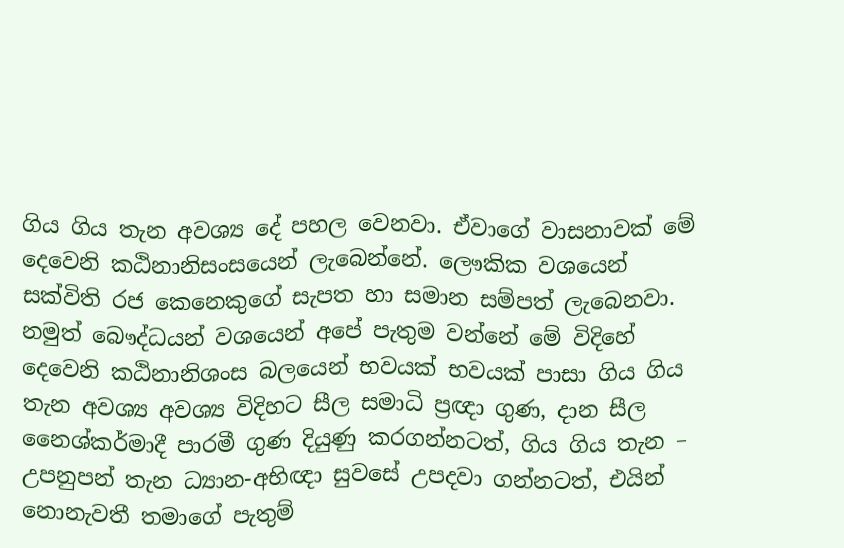ගිය ගිය තැන අවශ්‍ය දේ පහල වෙනවා. ඒවාගේ වාසනාවක් මේ දෙවෙනි කඨිනානිසංසයෙන් ලැබෙන්නේ. ලෞකික වශයෙන් සක්විති රජ කෙනෙකුගේ සැපත හා සමාන සම්පත් ලැබෙනවා. නමුත් බෞද්ධයන් වශයෙන් අපේ පැතුම වන්නේ මේ විදිහේ දෙවෙනි කඨිනානිශංස බලයෙන් භවයක් භවයක් පාසා ගිය ගිය තැන අවශ්‍ය අවශ්‍ය විදිහට සීල සමාධි ප්‍රඥා ගුණ, දාන සීල නෛශ්කර්මාදී පාරමී ගුණ දියුණු කරගන්නටත්, ගිය ගිය තැන – උපනුපන් තැන ධ්‍යාන-අභිඥා සුවසේ උපදවා ගන්නටත්, එයින් නොනැවතී තමාගේ පැතුම්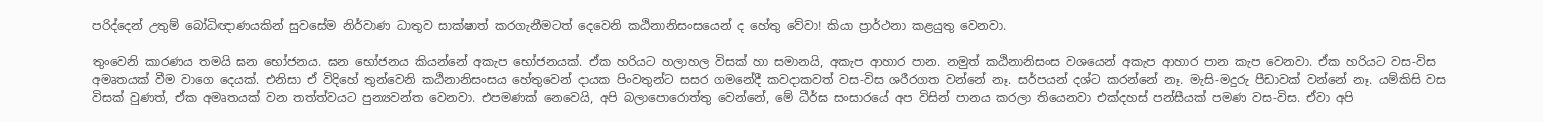පරිද්දෙන් උතුම් බෝධිඥාණයකින් සුවසේම නිර්වාණ ධාතුව සාක්ෂාත් කරගැනීමටත් දෙවෙනි කඨිනානිසංසයෙන් ද හේතු වේවා! කියා ප්‍රාර්ථනා කළයුතු වෙනවා.

තුංවෙනි කාරණය තමයි ඝන භෝජනය. ඝන භෝජනය කියන්නේ අකැප භෝජනයක්. ඒක හරියට හලාහල විසක් හා සමානයි, අකැප ආහාර පාන. නමුත් කඨිනානිසංස වශයෙන් අකැප ආහාර පාන කැප වෙනවා. ඒක හරියට වස-විස අමෘතයක් වීම වාගෙ දෙයක්. එනිසා ඒ විදිහේ තුන්වෙනි කඨිනානිසංසය හේතුවෙන් දායක පිංවතුන්ට සසර ගමනේදී කවදාකවත් වස-විස ශරීරගත වන්නේ නෑ. සර්පයන් දශ්ට කරන්නේ නෑ. මැසි-මදුරු පීඩාවක් වන්නේ නෑ. යම්කිසි වස විසක් වුණත්, ඒක අමෘතයක් වන තත්ත්වයට පුන්‍යවන්ත වෙනවා. එපමණක් නෙවෙයි, අපි බලාපොරොත්තු වෙන්නේ, මේ ධීර්ඝ සංසාරයේ අප විසින් පානය කරලා තියෙනවා එක්දහස් පන්සීයක් පමණ වස-විස. ඒවා අපි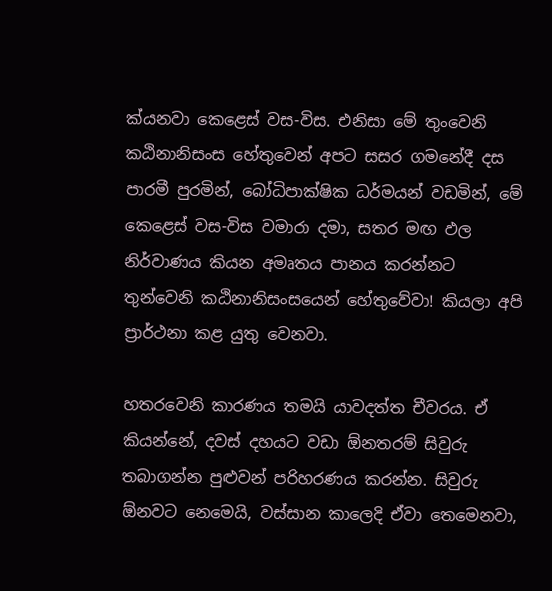ක්යනවා කෙළෙස් වස-විස. එනිසා මේ තුංවෙනි කඨිනානිසංස හේතුවෙන් අපට සසර ගමනේදී දස පාරමී පුරමින්, බෝධිපාක්ෂික ධර්මයන් වඩමින්, මේ කෙළෙස් වස-විස වමාරා දමා, සතර මඟ ඵල නිර්වාණය කියන අමෘතය පානය කරන්නට තුන්වෙනි කඨිනානිසංසයෙන් හේතුවේවා! කියලා අපි ප්‍රාර්ථනා කළ යුතු වෙනවා.

හතරවෙනි කාරණය තමයි යාවදත්ත චීවරය. ඒ කියන්නේ, දවස් දහයට වඩා ඕනතරම් සිවුරු තබාගන්න පුළුවන් පරිහරණය කරන්න. සිවුරු ඕනවට නෙමෙයි, වස්සාන කාලෙදි ඒවා තෙමෙනවා,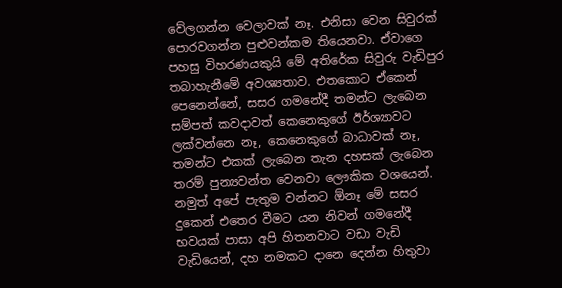වේලගන්න වෙලාවක් නෑ. එනිසා වෙන සිවුරක් පොරවගන්න පුළුවන්කම තියෙනවා. ඒවාගෙ පහසු විහරණයකුයි මේ අතිරේක සිවුරු වැඩිපුර තබාහැනීමේ අවශ්‍යතාව. එතකොට ඒකෙන් පෙනෙන්නේ, සසර ගමනේදී තමන්ට ලැබෙන සම්පත් කවදාවත් කෙනෙකුගේ ඊර්ශ්‍යාවට ලක්වන්නෙ නෑ, කෙනෙකුගේ බාධාවක් නෑ, තමන්ට එකක් ලැබෙන තැන දහසක් ලැබෙන තරම් පුන්‍යවන්ත වෙනවා ලෞකික වශයෙන්. නමුත් අපේ පැතුම වන්නට ඕනෑ මේ සසර දුකෙන් එතෙර වීමට යන නිවන් ගමනේදී භවයක් පාසා අපි හිතනවාට වඩා වැඩි වැඩියෙන්, දහ නමකට දානෙ දෙන්න හිතුවා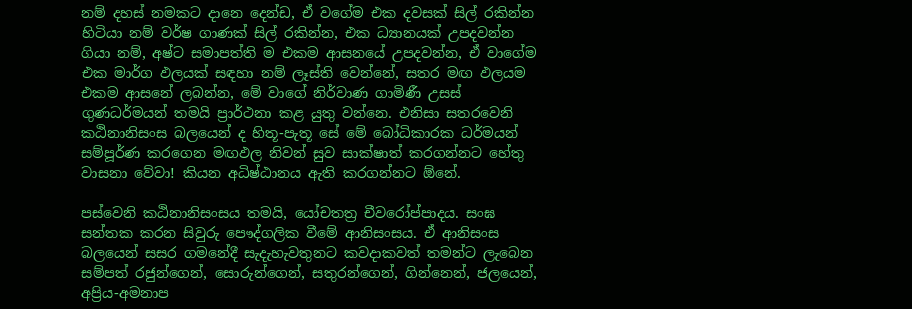නම් දහස් නමකට දානෙ දෙන්ඩ, ඒ වගේම එක දවසක් සිල් රකින්න හිටියා නම් වර්ෂ ගාණක් සිල් රකින්න, එක ධ්‍යානයක් උපදවන්න ගියා නම්, අෂ්ට සමාපත්ති ම එකම ආසනයේ උපදවන්න, ඒ වාගේම එක මාර්ග ඵලයක් සඳහා නම් ලෑස්ති වෙන්නේ, සතර මඟ ඵලයම එකම ආසනේ ලබන්න, මේ වාගේ නිර්වාණ ගාමිණී උසස් ගුණධර්මයන් තමයි ප්‍රාර්ථනා කළ යුතු වන්නෙ. එනිසා සතරවෙනි කඨිනානිසංස බලයෙන් ද හිතූ-පැතූ සේ මේ බෝධිකාරක ධර්මයන් සම්පූර්ණ කරගෙන මඟඵල නිවන් සුව සාක්ෂාත් කරගන්නට හේතු වාසනා වේවා! කියන අධිෂ්ඨානය ඇති කරගන්නට ඕනේ.

පස්වෙනි කඨිනානිසංසය තමයි, යෝචතත්‍ර චීවරෝප්පාදය. සංඝ සන්තක කරන සිවුරු පෞද්ගලික වීමේ ආනිසංසය. ඒ ආනිසංස බලයෙන් සසර ගමනේදී සැදැහැවතුනට කවදාකවත් තමන්ට ලැබෙන සම්පත් රජුන්ගෙන්, සොරුන්ගෙන්, සතුරන්ගෙන්, ගින්නෙන්, ජලයෙන්, අප්‍රිය-අමනාප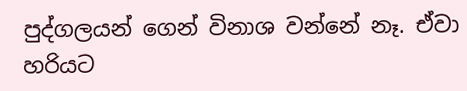පුද්ගලයන් ගෙන් විනාශ වන්නේ නෑ. ඒවා හරියට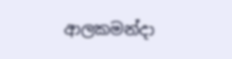ආලකමන්දා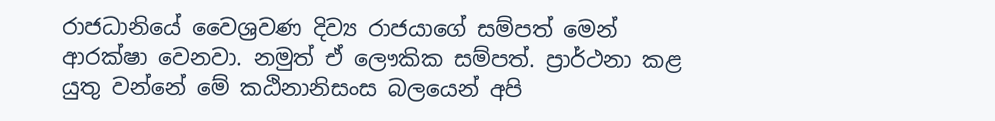රාජධානියේ වෛශ්‍රවණ දිව්‍ය රාජයාගේ සම්පත් මෙන් ආරක්ෂා වෙනවා. නමුත් ඒ ලෞකික සම්පත්. ප්‍රාර්ථනා කළ යුතු වන්නේ මේ කඨිනානිසංස බලයෙන් අපි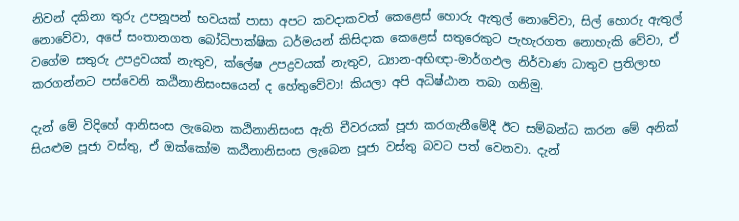නිවන් දකිනා තුරු උපනූපන් භවයක් පාසා අපට කවදාකවත් කෙළෙස් හොරු ඇතුල් නොවේවා, සිල් හොරු ඇතුල් නොවේවා, අපේ සංතානගත බෝධිපාක්ෂික ධර්මයන් කිසිදාක කෙළෙස් සතුරෙකුට පැහැරගත නොහැකි වේවා, ඒ වගේම සතුරු උපද්‍රවයක් නැතුව, ක්ලේෂ උපද්‍රවයක් නැතුව, ධ්‍යාන-අභිඥා-මාර්ගඵල නිර්වාණ ධාතුව ප්‍රතිලාභ කරගන්නට පස්වෙනි කඨිනානිසංසයෙන් ද හේතුවේවා! කියලා අපි අධිෂ්ඨාන තබා ගනිමු.

දැන් මේ විදිහේ ආනිසංස ලැබෙන කඨිනානිසංස ඇති චීවරයක් පූජා කරගැනීමේදී ඊට සම්බන්ධ කරන මේ අනික් සියළුම පූජා වස්තු, ඒ ඔක්කෝම කඨිනානිසංස ලැබෙන පූජා වස්තු බවට පත් වෙනවා. දැන්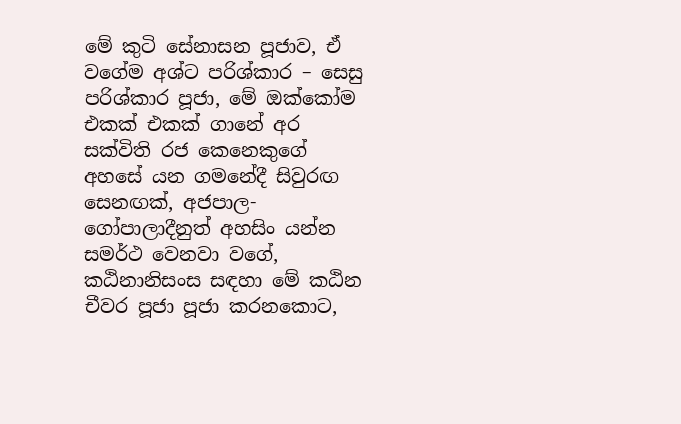මේ කුටි සේනාසන පූජාව, ඒ වගේම අශ්ට පරිශ්කාර – සෙසු පරිශ්කාර පූජා, මේ ඔක්කෝම එකක් එකක් ගානේ අර සක්විති රජ කෙනෙකුගේ අහසේ යන ගමනේදී සිවුරඟ සෙනඟක්, අජපාල-ගෝපාලාදීනුත් අහසිං යන්න සමර්ථ වෙනවා වගේ, කඨිනානිසංස සඳහා මේ කඨින චීවර පූජා පූජා කරනකොට,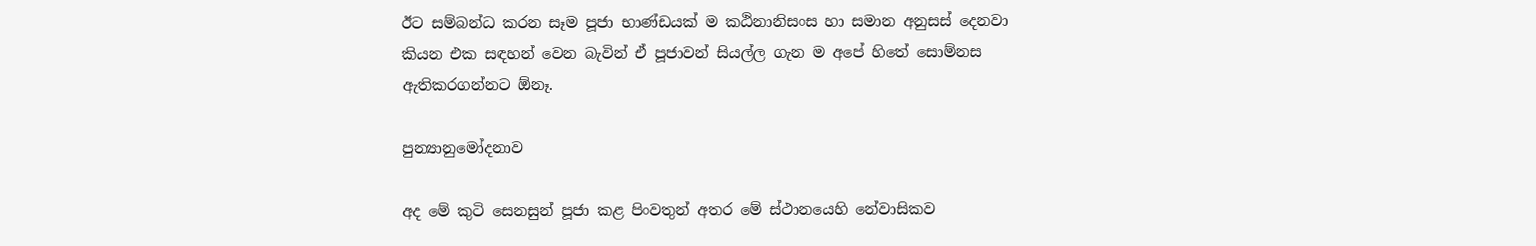ඊට සම්බන්ධ කරන සෑම පූජා භාණ්ඩයක් ම කඨිනානිසංස හා සමාන අනුසස් දෙනවා කියන එක සඳහන් වෙන බැවින් ඒ පූජාවන් සියල්ල ගැන ම අපේ හිතේ සොම්නස ඇතිකරගන්නට ඕනෑ.

පුන්‍යානුමෝදනාව

අද මේ කුටි සෙනසුන් පූජා කළ පිංවතුන් අතර මේ ස්ථානයෙහි නේවාසිකව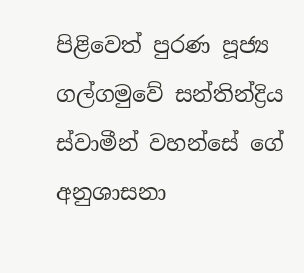පිළිවෙත් පුරණ පූජ්‍ය ගල්ගමුවේ සන්තින්ද්‍රිය ස්වාමීන් වහන්සේ ගේ අනුශාසනා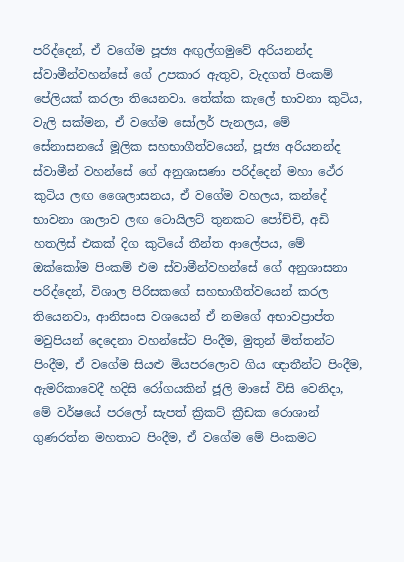පරිද්දෙන්, ඒ වගේම පූජ්‍ය අඟුල්ගමුවේ අරියනන්ද ස්වාමීන්වහන්සේ ගේ උපකාර ඇතුව, වැදගත් පිංකම් පේලියක් කරලා තියෙනවා. තේක්ක කැලේ භාවනා කුටිය, වැලි සක්මන, ඒ වගේම සෝලර් පැනලය, මේ සේනාසනයේ මූලික සහභාගීත්වයෙන්, පූජ්‍ය අරියනන්ද ස්වාමීන් වහන්සේ ගේ අනුශාසණා පරිද්දෙන් මහා ථේර කුටිය ලඟ ශෛලාසනය, ඒ වගේම වහලය, කන්දේ භාවනා ශාලාව ලඟ ටොයිලට් තුනකට පෝච්චි, අඩි හතලිස් එකක් දිග කුටියේ තීන්ත ආලේපය, මේ ඔක්කෝම පිංකම් එම ස්වාමීන්වහන්සේ ගේ අනුශාසනා පරිද්දෙන්, විශාල පිරිසකගේ සහභාගීත්වයෙන් කරල තියෙනවා, ආනිසංස වශයෙන් ඒ නමගේ අභාවප්‍රාප්ත මවුපියන් දෙදෙනා වහන්සේට පිංදීම, මුතුන් මිත්තන්ට පිංදීම, ඒ වගේම සියළු මියපරලොව ගිය ඥාතීන්ට පිංදීම, ඇමරිකාවෙදී හදිසි රෝගයකින් ජූලි මාසේ විසි වෙනිදා, මේ වර්ෂයේ පරලෝ සැපත් ක්‍රිකට් ක්‍රීඩක රොශාන් ගුණරත්න මහතාට පිංදීම, ඒ වගේම මේ පිංකමට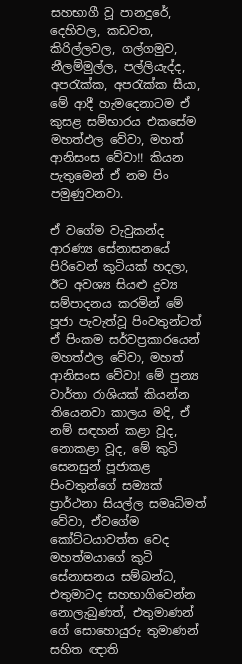සහභාගී වූ පානදුරේ, දෙහිවල, කඩවත, කිරිල්ලවල, ගල්ගමුව, නීලම්මුල්ල, පල්ලියැද්ද, අපරැක්ක, අපරැක්ක සීයා, මේ ආදී හැමදෙනාටම ඒ කුසළ සම්භාරය එකසේම මහත්ඵල වේවා, මහත් ආනිසංස වේවා!! කියන පැතුමෙන් ඒ නම පිං පමුණුවනවා.

ඒ වගේම වැවුකන්ද ආරණ්‍ය සේනාසනයේ පිරිවෙන් කුටියක් හදලා, ඊට අවශ්‍ය සියළු ද්‍රව්‍ය සම්පාදනය කරමින් මේ පූජා පැවැත්වූ පිංවතුන්ටත් ඒ පිංකම සර්වප්‍රකාරයෙන් මහත්ඵල වේවා, මහත් ආනිසංස වේවා! මේ පුන්‍ය වාර්තා රාශියක් කියන්න තියෙනවා කාලය මදි, ඒ නම් සඳහන් කළා වූද, නොකළා වූද, මේ කුටි සෙනසුන් පූජාකළ පිංවතුන්ගේ සම්‍යක් ප්‍රාර්ථනා සියල්ල සමෘධිමත් වේවා, ඒවගේම කෝට්ටයාවත්ත වෙද මහත්මයාගේ කුටි සේනාසනය සම්බන්ධ, එතුමාටද සහභාගිවෙන්න නොලැබුණත්, එතුමාණන් ගේ සොහොයුරු තුමාණන් සහිත ඥාති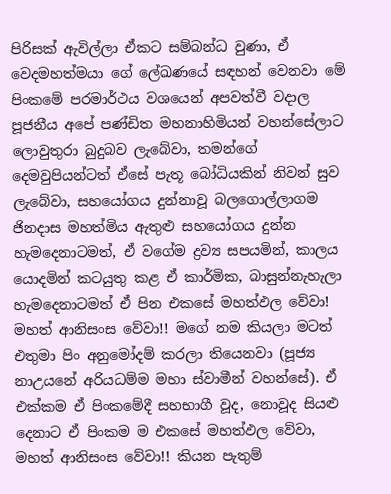පිරිසක් ඇවිල්ලා ඒකට සම්බන්ධ වුණා, ඒ වෙදමහත්මයා ගේ ලේඛණයේ සඳහන් වෙනවා මේ පිංකමේ පරමාර්ථය වශයෙන් අපවත්වී වදාල පූජනීය අපේ පණ්ඩිත මහනාහිමියන් වහන්සේලාට ලොවුතුරා බුදුබව ලැබේවා, තමන්ගේ දෙමවුපියන්ටත් ඒසේ පැතූ බෝධියකින් නිවන් සුව ලැබේවා, සහයෝගය දුන්නාවූ බලගොල්ලාගම ජිනදාස මහත්මිය ඇතුළු සහයෝගය දුන්න හැමදෙනාටමත්, ඒ වගේම ද්‍රව්‍ය සපයමින්, කාලය යොදමින් කටයුතු කළ ඒ කාර්මික, බාසුන්නැහැලා හැමදෙනාටමත් ඒ පින එකසේ මහත්ඵල වේවා! මහත් ආනිසංස වේවා!! මගේ නම කියලා මටත් එතුමා පිං අනුමෝදම් කරලා තියෙනවා (පූජ්‍ය නාඋයනේ අරියධම්ම මහා ස්වාමීන් වහන්සේ). ඒ එක්කම ඒ පිංකමේදී සහභාගී වූද, නොවූද සියළු දෙනාට ඒ පිංකම ම එකසේ මහත්ඵල වේවා, මහත් ආනිසංස වේවා!! කියන පැතුම්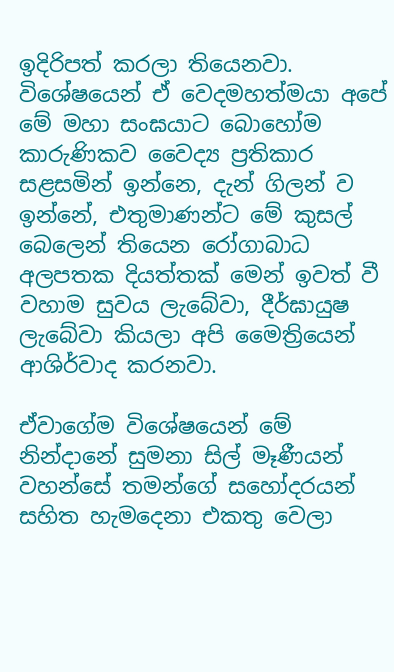ඉදිරිපත් කරලා තියෙනවා. විශේෂයෙන් ඒ වෙදමහත්මයා අපේ මේ මහා සංඝයාට බොහෝම කාරුණිකව වෛද්‍ය ප්‍රතිකාර සළසමින් ඉන්නෙ, දැන් ගිලන් ව ඉන්නේ, එතුමාණන්ට මේ කුසල් බෙලෙන් තියෙන රෝගාබාධ අලපතක දියත්තක් මෙන් ඉවත් වී වහාම සුවය ලැබේවා, දීර්ඝායුෂ ලැබේවා කියලා අපි මෛත්‍රියෙන් ආශිර්වාද කරනවා.

ඒවාගේම විශේෂයෙන් මේ නින්දානේ සුමනා සිල් මෑණීයන් වහන්සේ තමන්ගේ සහෝදරයන් සහිත හැමදෙනා එකතු වෙලා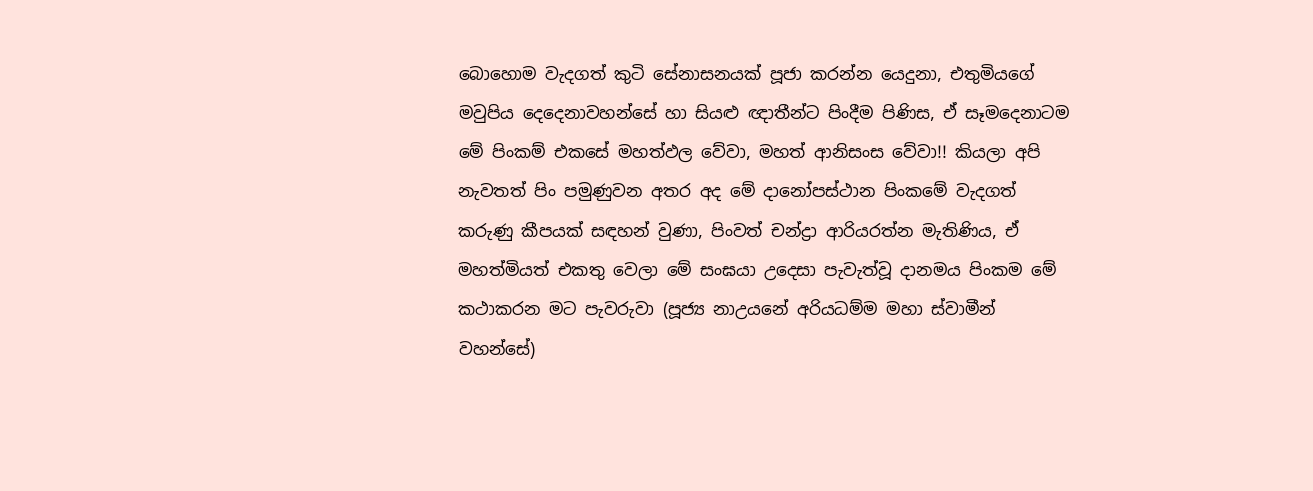බොහොම වැදගත් කුටි සේනාසනයක් පූජා කරන්න යෙදුනා, එතුමියගේ මවුපිය දෙදෙනාවහන්සේ හා සියළු ඥාතීන්ට පිංදීම පිණිස, ඒ සෑමදෙනාටම මේ පිංකම් එකසේ මහත්ඵල වේවා, මහත් ආනිසංස වේවා!! කියලා අපි නැවතත් පිං පමුණුවන අතර අද මේ දානෝපස්ථාන පිංකමේ වැදගත් කරුණු කීපයක් සඳහන් වුණා, පිංවත් චන්ද්‍රා ආරියරත්න මැතිණිය, ඒ මහත්මියත් එකතු වෙලා මේ සංඝයා උදෙසා පැවැත්වූ දානමය පිංකම මේ කථාකරන මට පැවරුවා (පූජ්‍ය නාඋයනේ අරියධම්ම මහා ස්වාමීන් වහන්සේ)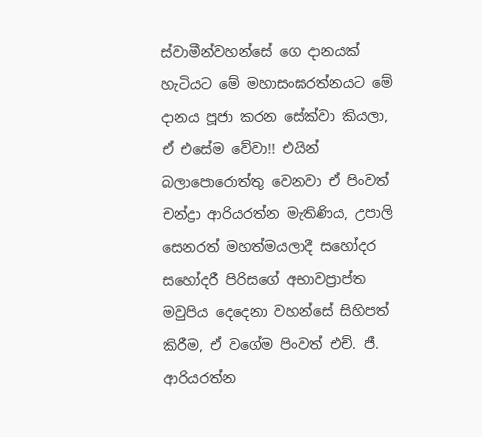ස්වාමීන්වහන්සේ ගෙ දානයක් හැටියට මේ මහාසංඝරත්නයට මේ දානය පූජා කරන සේක්වා කියලා, ඒ එසේම වේවා!! එයින් බලාපොරොත්තු වෙනවා ඒ පිංවත් චන්ද්‍රා ආරියරත්න මැතිණිය, උපාලි සෙනරත් මහත්මයලාදී සහෝදර සහෝදරී පිරිසගේ අභාවප්‍රාප්ත මවුපිය දෙදෙනා වහන්සේ සිහිපත් කිරීම, ඒ වගේම පිංවත් එච්. ජී. ආරියරත්න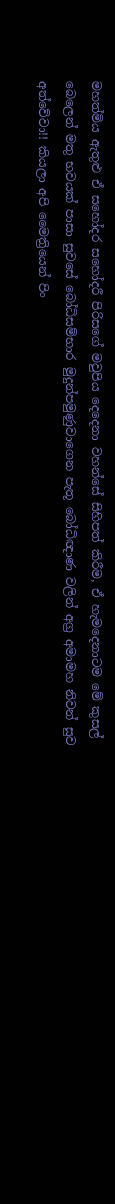මහත්මිය ඇතුළු ඒ සහෝදර සහෝදරී පිරිසගේ මවුපිය දෙදෙනා වහන්සේ සිහිපත් කිරීම, ඒ හැමදෙනාටම මේ කුසල් බෙලෙන් මතු භවයක් පාසා සුවසේ බෝධිසම්භාර මුදුන්පමුණුවාගෙන පැතූ බෝධිඥාණ වලින් අග්‍ර අමාමහ නිවන් සුව අත්වේවා!! කියලා අපි මෛත්‍රියෙන් පිං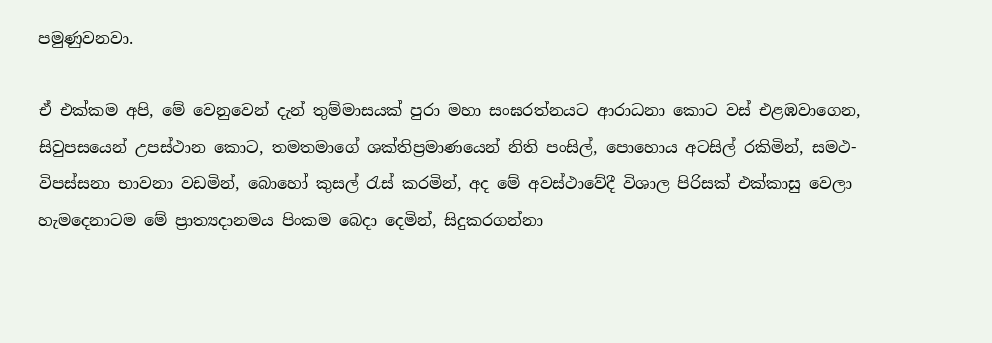පමුණුවනවා.

ඒ එක්කම අපි, මේ වෙනුවෙන් දැන් තුම්මාසයක් පුරා මහා සංඝරත්නයට ආරාධනා කොට වස් එළඹවාගෙන, සිවුපසයෙන් උපස්ථාන කොට, තමතමාගේ ශක්තිප්‍රමාණයෙන් නිති පංසිල්, පොහොය අටසිල් රකිමින්, සමථ-විපස්සනා භාවනා වඩමින්, බොහෝ කුසල් රැස් කරමින්, අද මේ අවස්ථාවේදී විශාල පිරිසක් එක්කාසු වෙලා හැමදෙනාටම මේ ප්‍රාත්‍යදානමය පිංකම බෙදා දෙමින්, සිදුකරගන්නා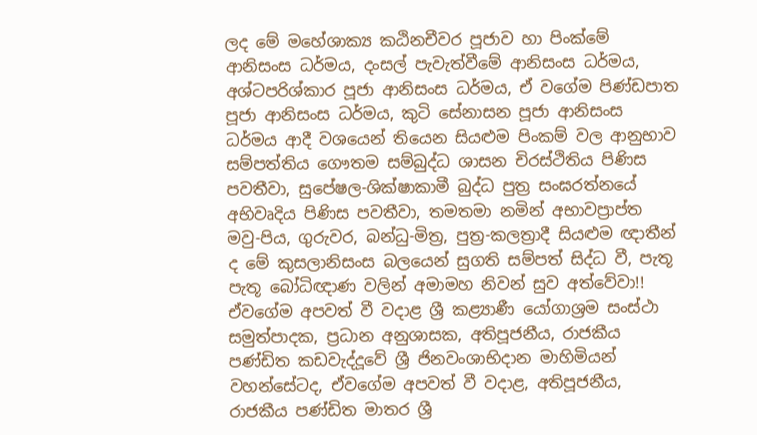ලද මේ මහේශාක්‍ය කඨිනචීවර පූජාව හා පිංක්මේ ආනිසංස ධර්මය, දංසල් පැවැත්වීමේ ආනිසංස ධර්මය, අශ්ටපරිශ්කාර පූජා ආනිසංස ධර්මය, ඒ වගේම පිණ්ඩපාත පූජා ආනිසංස ධර්මය, කුටි සේනාසන පූජා ආනිසංස ධර්මය ආදී වශයෙන් තියෙන සියළුම පිංකම් වල ආනුභාව සම්පත්තිය ගෞතම සම්බුද්ධ ශාසන චිරස්ථිතිය පිණිස පවතීවා, සුපේෂල-ශික්ෂාකාමී බුද්ධ පුත්‍ර සංඝරත්නයේ අභිවෘදිය පිණිස පවතීවා, තමතමා නමින් අභාවප්‍රාප්ත මවු-පිය, ගුරුවර, බන්ධු-මිත්‍ර, පුත්‍ර-කලත්‍රාදී සියළුම ඥාතීන් ද මේ කුසලානිසංස බලයෙන් සුගති සම්පත් සිද්ධ වී, පැතූ පැතූ බෝධිඥාණ වලින් අමාමහ නිවන් සුව අත්වේවා!! ඒවගේම අපවත් වී වදාළ ශ්‍රී කළ්‍යාණී යෝගාශ්‍රම සංස්ථා සමුත්පාදක, ප්‍රධාන අනුශාසක, අතිපූජනීය, රාජකීය පණ්ඩිත කඩවැද්දූවේ ශ්‍රී ජිනවංශාභිදාන මාහිමියන් වහන්සේටද, ඒවගේම අපවත් වී වදාළ, අතිපූජනීය, රාජකීය පණ්ඩිත මාතර ශ්‍රී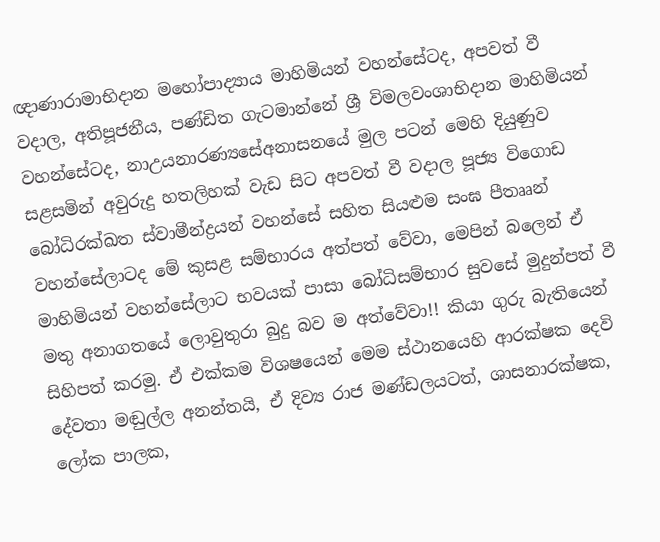ඥාණාරාමාභිදාන මහෝපාද්‍යාය මාහිමියන් වහන්සේටද, අපවත් වී වදාල, අතිපූජනීය, පණ්ඩිත ගැටමාන්නේ ශ්‍රී විමලවංශාභිදාන මාහිමියන් වහන්සේටද, නාඋයනාරණ්‍යසේඅනාසනයේ මුල පටන් මෙහි දියුණුව සළසමින් අවුරුදු හතලිහක් වැඩ සිට අපවත් වී වදාල පූජ්‍ය විගොඩ බෝධිරක්ඛත ස්වාමීන්ද්‍රයන් වහන්සේ සහිත සියළුම සංඝ පීතෲන් වහන්සේලාටද මේ කුසළ සම්භාරය අත්පත් වේවා, මෙපින් බලෙන් ඒ මාහිමියන් වහන්සේලාට භවයක් පාසා බෝධිසම්භාර සුවසේ මුදුන්පත් වී මතු අනාගතයේ ලොවුතුරා බුදු බව ම අත්වේවා!! කියා ගුරු බැතියෙන් සිහිපත් කරමු. ඒ එක්කම විශෂයෙන් මෙම ස්ථානයෙහි ආරක්ෂක දෙවි දේවතා මඬුල්ල අනන්තයි, ඒ දිව්‍ය රාජ මණ්ඩලයටත්, ශාසනාරක්ෂක, ලෝක පාලක,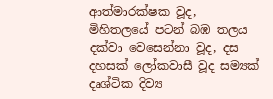ආත්මාරක්ෂක වූද, මිහිතලයේ පටන් බඹ තලය දක්වා වෙසෙන්නා වූද, දස දහසක් ලෝකවාසී වූද සම්‍යක් දෘශ්ටික දිව්‍ය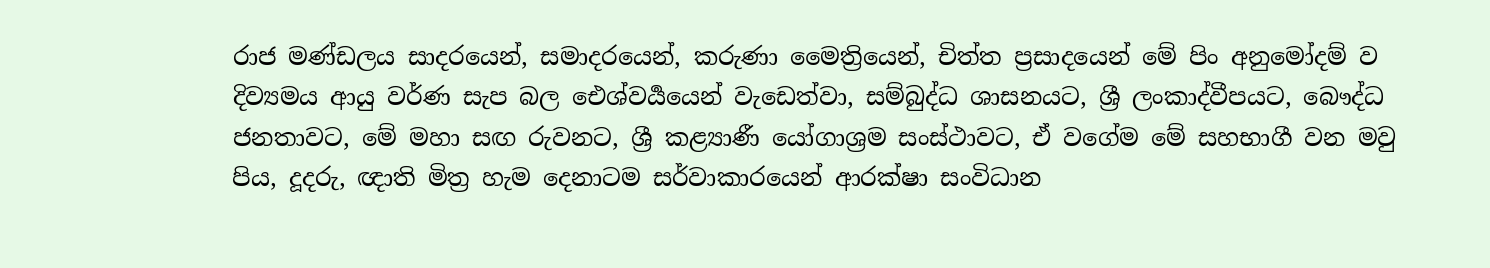රාජ මණ්ඩලය සාදරයෙන්, සමාදරයෙන්, කරුණා මෛත්‍රියෙන්, චිත්ත ප්‍රසාදයෙන් මේ පිං අනුමෝදම් ව දිව්‍යමය ආයු වර්ණ සැප බල ඓශ්වර්‍යයෙන් වැඩෙත්වා, සම්බුද්ධ ශාසනයට, ශ්‍රී ලංකාද්වීපයට, බෞද්ධ ජනතාවට, මේ මහා සඟ රුවනට, ශ්‍රී කළ්‍යාණී යෝගාශ්‍රම සංස්ථාවට, ඒ වගේම මේ සහභාගී වන මවු පිය, දූදරු, ඥාති මිත්‍ර හැම දෙනාටම සර්වාකාරයෙන් ආරක්ෂා සංවිධාන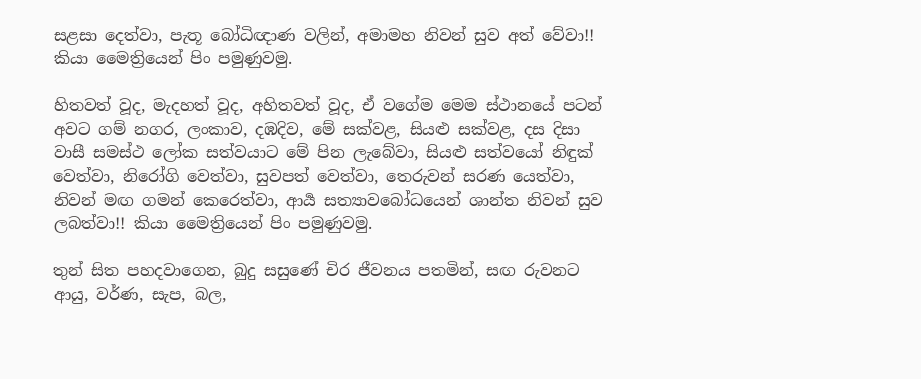සළසා දෙත්වා, පැතූ බෝධිඥාණ වලින්, අමාමහ නිවන් සුව අත් වේවා!! කියා මෛත්‍රියෙන් පිං පමුණුවමු.

හිතවත් වූද, මැදහත් වූද, අහිතවත් වූද, ඒ වගේම මෙම ස්ථානයේ පටන් අවට ගම් නගර, ලංකාව, දඹදිව, මේ සක්වළ, සියළු සක්වළ, දස දිසා වාසී සමස්ථ ලෝක සත්වයාට මේ පින ලැබේවා, සියළු සත්වයෝ නිඳුක් වෙත්වා, නිරෝගි වෙත්වා, සුවපත් වෙත්වා, තෙරුවන් සරණ යෙත්වා, නිවන් මඟ ගමන් කෙරෙත්වා, ආර්‍ය සත්‍යාවබෝධයෙන් ශාන්ත නිවන් සුව ලබත්වා!! කියා මෛත්‍රියෙන් පිං පමුණුවමු.

තුන් සිත පහදවාගෙන, බුදු සසුණේ චිර ජීවනය පතමින්, සඟ රුවනට ආයු, වර්ණ, සැප, බල,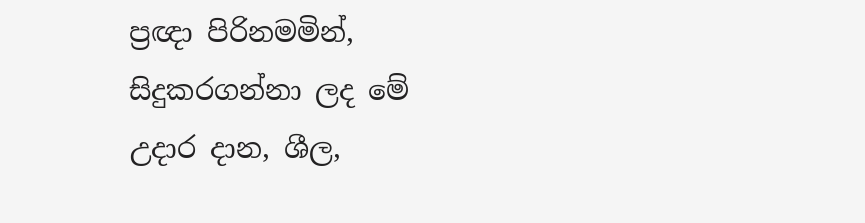ප්‍රඥා පිරිනමමින්, සිදුකරගන්නා ලද මේ උදාර දාන, ශීල,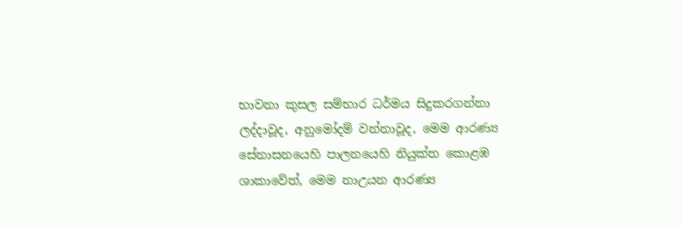භාවනා කුසල සම්භාර ධර්මය සිදුකරගන්නා ලද්දාවූද, අනුමෝදම් වන්නාවූද, මෙම ආරණ්‍ය සේනාසනයෙහි පාලනයෙහි නියුක්ත කොළඹ ශාකාවේත්, මෙම නාඋයන ආරණ්‍ය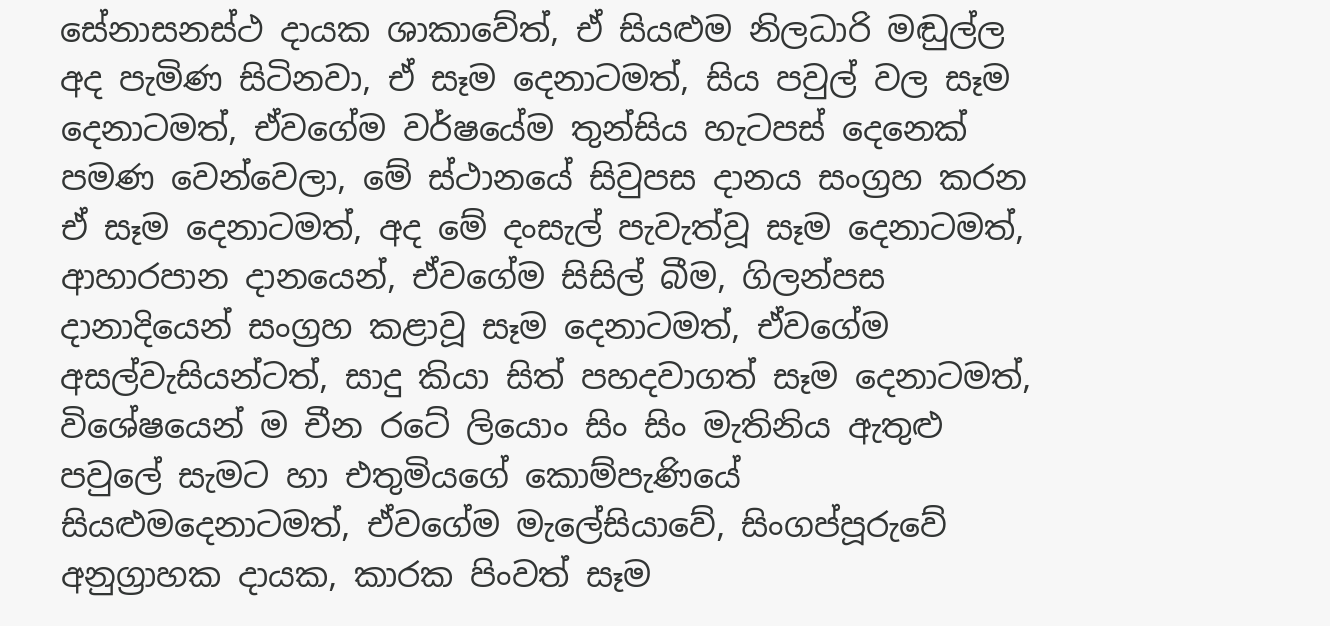සේනාසනස්ථ දායක ශාකාවේත්, ඒ සියළුම නිලධාරි මඬුල්ල අද පැමිණ සිටිනවා, ඒ සෑම දෙනාටමත්, සිය පවුල් වල සෑම දෙනාටමත්, ඒවගේම වර්ෂයේම තුන්සිය හැටපස් දෙනෙක් පමණ වෙන්වෙලා, මේ ස්ථානයේ සිවුපස දානය සංග්‍රහ කරන ඒ සෑම දෙනාටමත්, අද මේ දංසැල් පැවැත්වූ සෑම දෙනාටමත්, ආහාරපාන දානයෙන්, ඒවගේම සිසිල් බීම, ගිලන්පස දානාදියෙන් සංග්‍රහ කළාවූ සෑම දෙනාටමත්, ඒවගේම අසල්වැසියන්ටත්, සාදු කියා සිත් පහදවාගත් සෑම දෙනාටමත්, විශේෂයෙන් ම චීන රටේ ලියොං සිං සිං මැතිනිය ඇතුළු පවුලේ සැමට හා එතුමියගේ කොම්පැණියේ සියළුමදෙනාටමත්, ඒවගේම මැලේසියාවේ, සිංගප්පූරුවේ අනුග්‍රාහක දායක, කාරක පිංවත් සෑම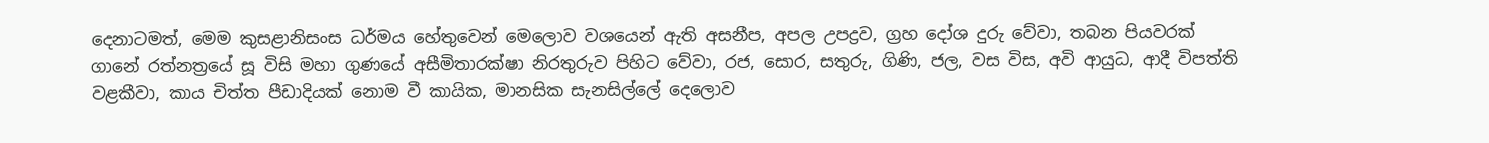දෙනාටමත්, මෙම කුසළානිසංස ධර්මය හේතුවෙන් මෙලොව වශයෙන් ඇති අසනීප, අපල උපද්‍රව, ග්‍රහ දෝශ දුරු වේවා, තබන පියවරක් ගානේ රත්නත්‍රයේ සූ විසි මහා ගුණයේ අසීමිතාරක්ෂා නිරතුරුව පිහිට වේවා, රජ, සොර, සතුරු, ගිණි, ජල, වස විස, අවි ආයුධ, ආදී විපත්ති වළකීවා, කාය චිත්ත පීඩාදියක් නොම වී කායික, මානසික සැනසිල්ලේ දෙලොව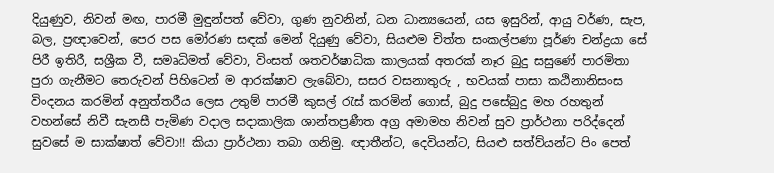දියුණුව, නිවන් මඟ, පාරමී මුඳුන්පත් වේවා, ගුණ නුවනින්, ධන ධාන්‍යයෙන්, යස ඉසුරින්, ආයු වර්ණ, සැප, බල, ප්‍රඥාවෙන්, පෙර පස මෝරණ සඳක් මෙන් දියුණු වේවා, සියළුම චිත්ත සංකල්පණා පූර්ණ චන්ද්‍රයා සේ පිරී ඉතිරී, සශ්‍රීක වී, සමෘධිමත් වේවා, විංසත් ශතවර්ෂාධික කාලයක් අතරක් නෑර බුදු සසුණේ පාරමිතා පුරා ගැනීමට තෙරුවන් පිහිටෙන් ම ආරක්ෂාව ලැබේවා, සසර වසනාතුරු , භවයක් පාසා කඨිනානිසංස විංදනය කරමින් අනුත්තරීය ලෙස උතුම් පාරමී කුසල් රැස් කරමින් ගොස්, බුදු පසේබුදු මහ රහතුන් වහන්සේ නිවී සැනසී පැමිණ වදාල සදාකාලික ශාන්තප්‍රණීත අග්‍ර අමාමහ නිවන් සුව ප්‍රාර්ථනා පරිද්දෙන් සුවසේ ම සාක්ෂාත් වේවා!! කියා ප්‍රාර්ථනා තබා ගනිමු. ඥාතීන්ට, දෙවියන්ට, සියළු සත්ව්යන්ට පිං පෙත්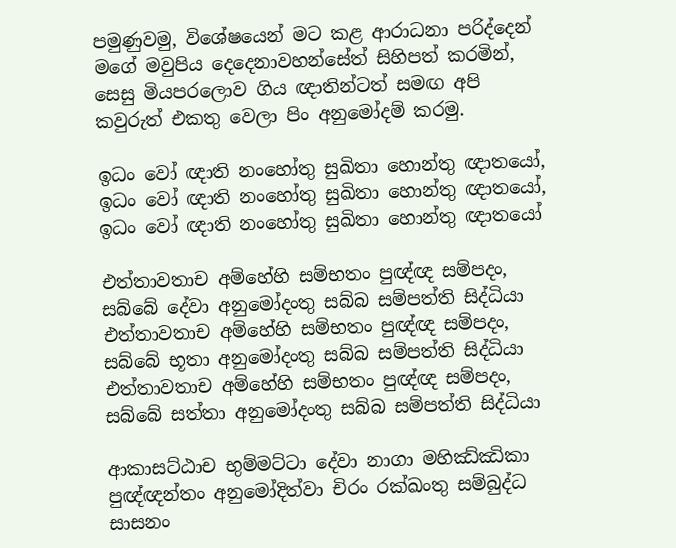පමුණුවමු, විශේෂයෙන් මට කළ ආරාධනා පරිද්දෙන් මගේ මවුපිය දෙදෙනාවහන්සේත් සිහිපත් කරමින්, සෙසු මියපරලොව ගිය ඥාතින්ටත් සමඟ අපි කවුරුත් එකතු වෙලා පිං අනුමෝදම් කරමු.

ඉධං වෝ ඥාති නංහෝතු සුඛිතා හොන්තු ඥාතයෝ,
ඉධං වෝ ඥාති නංහෝතු සුඛිතා හොන්තු ඥාතයෝ,
ඉධං වෝ ඥාති නංහෝතු සුඛිතා හොන්තු ඥාතයෝ

එත්තාවතාච අම්හේහි සම්භතං පුඥ්ඥ සම්පදං, සබ්බේ දේවා අනුමෝදංතු සබ්බ සම්පත්ති සිද්ධියා
එත්තාවතාච අම්හේහි සම්භතං පුඥ්ඥ සම්පදං, සබ්බේ භූතා අනුමෝදංතු සබ්බ සම්පත්ති සිද්ධියා
එත්තාවතාච අම්හේහි සම්භතං පුඥ්ඥ සම්පදං, සබ්බේ සත්තා අනුමෝදංතු සබ්බ සම්පත්ති සිද්ධියා

ආකාසට්ඨාච භුම්මට්ටා දේවා නාගා මහිඣ්ඣිකා පුඥ්ඥන්තං අනුමෝදිත්වා චිරං රක්ඛංතු සම්බුද්ධ සාසනං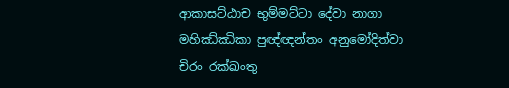ආකාසට්ඨාච භුම්මට්ටා දේවා නාගා මහිඣ්ඣිකා පුඥ්ඥන්තං අනුමෝදිත්වා චිරං රක්ඛංතු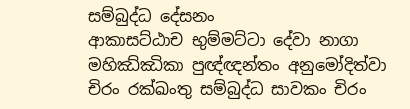සම්බුද්ධ දේසනං
ආකාසට්ඨාච භුම්මට්ටා දේවා නාගා මහිඣ්ඣිකා පුඥ්ඥන්තං අනුමෝදිත්වා චිරං රක්ඛංතු සම්බුද්ධ සාවකං චිරං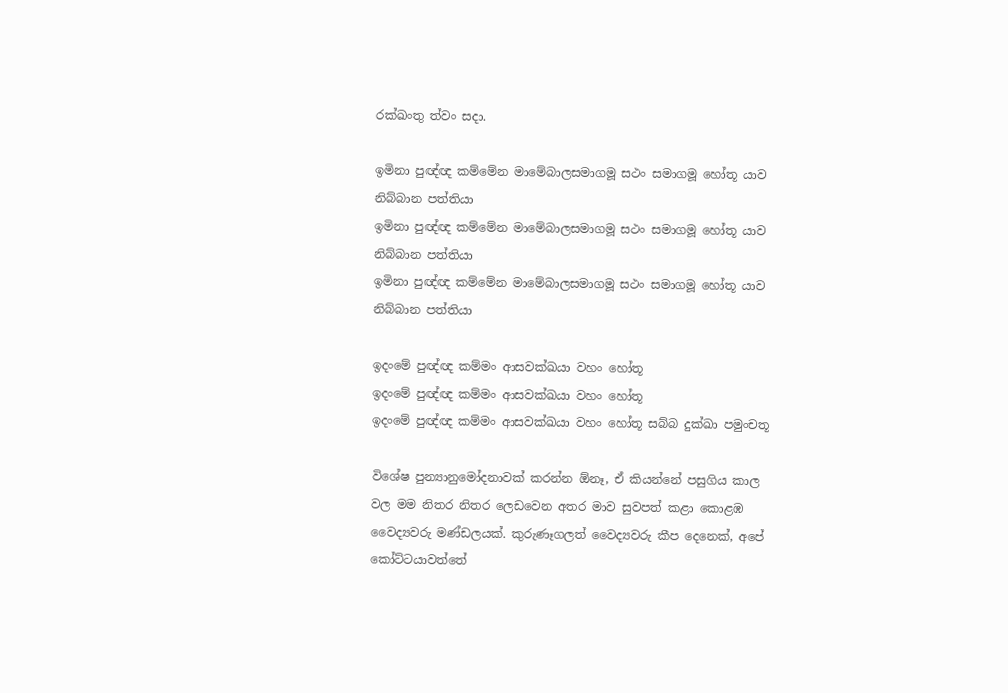රක්ඛංතු ත්වං සදා.

ඉමිනා පුඥ්ඥ කම්මේන මාමේබාලසමාගමූ සථං සමාගමූ හෝතූ යාව නිබ්බාන පත්තියා
ඉමිනා පුඥ්ඥ කම්මේන මාමේබාලසමාගමූ සථං සමාගමූ හෝතූ යාව නිබ්බාන පත්තියා
ඉමිනා පුඥ්ඥ කම්මේන මාමේබාලසමාගමූ සථං සමාගමූ හෝතූ යාව නිබ්බාන පත්තියා

ඉදංමේ පුඥ්ඥ කම්මං ආසවක්ඛයා වහං හෝතූ
ඉදංමේ පුඥ්ඥ කම්මං ආසවක්ඛයා වහං හෝතූ
ඉදංමේ පුඥ්ඥ කම්මං ආසවක්ඛයා වහං හෝතූ සබ්බ දුක්ඛා පමුංචතූ

විශේෂ පුන්‍යානුමෝදනාවක් කරන්න ඕනෑ, ඒ කියන්නේ පසුගිය කාල වල මම නිතර නිතර ලෙඩවෙන අතර මාව සුවපත් කළා කොළඹ වෛද්‍යවරු මණ්ඩලයක්. කුරුණෑගලත් වෛද්‍යවරු කීප දෙනෙක්, අපේ කෝට්ටයාවත්තේ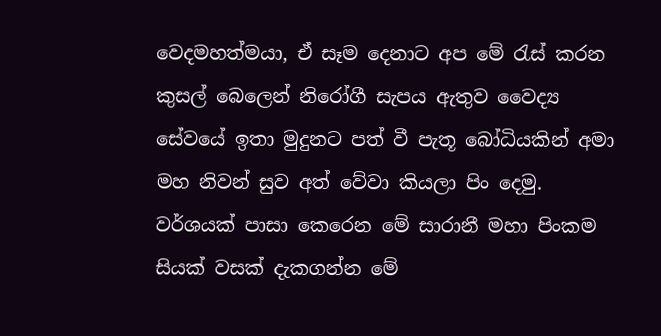වෙදමහත්මයා, ඒ සෑම දෙනාට අප මේ රැස් කරන කුසල් බෙලෙන් නිරෝගී සැපය ඇතුව වෛද්‍ය සේවයේ ඉතා මුදුනට පත් වී පැතූ බෝධියකින් අමා මහ නිවන් සුව අත් වේවා කියලා පිං දෙමු. වර්ශයක් පාසා කෙරෙන මේ සාරානී මහා පිංකම සියක් වසක් දැකගන්න මේ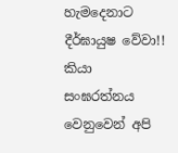හැමදෙනාට දීර්ඝායුෂ වේවා!! කියා සංඝරත්නය වෙනුවෙන් අපි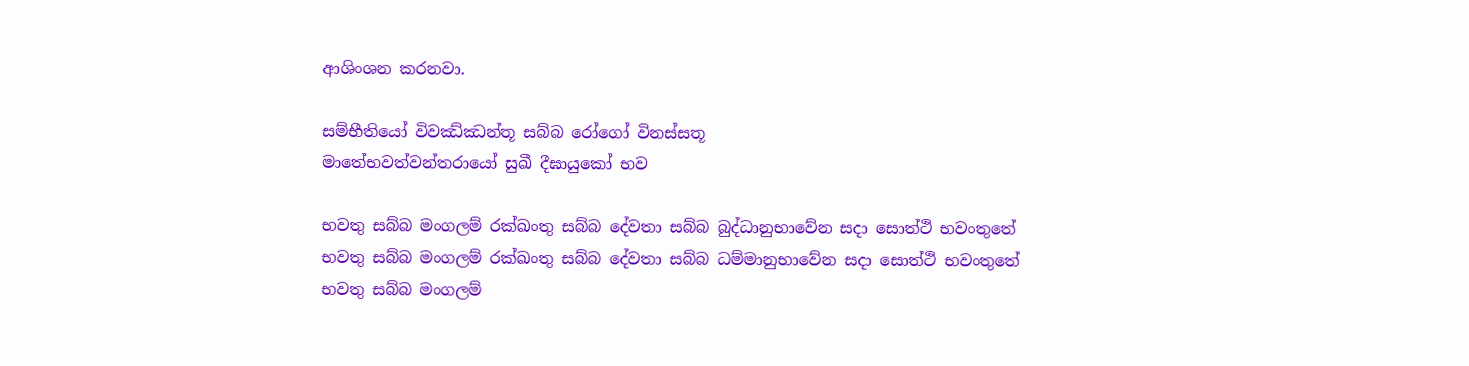ආශිංශන කරනවා.

සම්භීතියෝ විවඣ්ඣන්තූ සබ්බ රෝගෝ විනස්සතූ
මාතේභවත්වන්තරායෝ සුඛී දීඝායුකෝ භව

භවතු සබ්බ මංගලම් රක්ඛංතු සබ්බ දේවතා සබ්බ බුද්ධානුභාවේන සදා සොත්ථි භවංතුතේ
භවතු සබ්බ මංගලම් රක්ඛංතු සබ්බ දේවතා සබ්බ ධම්මානුභාවේන සදා සොත්ථි භවංතුතේ
භවතු සබ්බ මංගලම්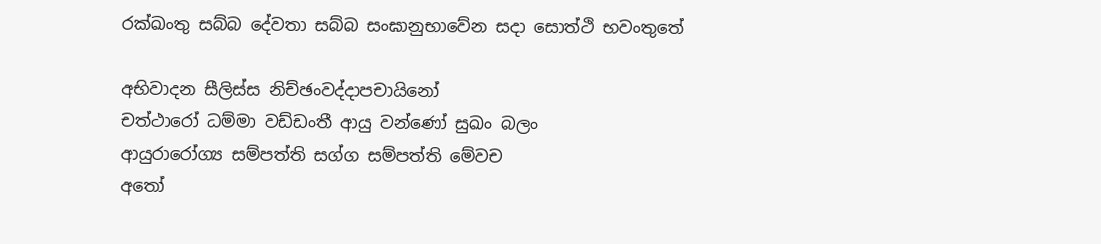රක්ඛංතු සබ්බ දේවතා සබ්බ සංඝානුභාවේන සදා සොත්ථි භවංතුතේ

අභිවාදන සීලිස්ස නිච්ඡංවද්දාපචායිනෝ
චත්ථාරෝ ධම්මා වඩ්ඩංතී ආයු වන්ණෝ සුඛං බලං
ආයුරාරෝග්‍ය සම්පත්ති සග්ග සම්පත්ති මේවච
අතෝ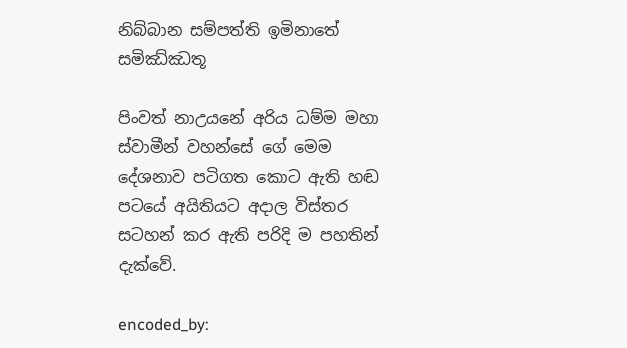නිබ්බාන සම්පත්ති ඉමිනාතේ සමිඣ්ඣතූ

පිංවත් නාඋයනේ අරිය ධම්ම මහා ස්වාමීන් වහන්සේ ගේ මෙම දේශනාව පටිගත කොට ඇති හඬ පටයේ අයිතියට අදාල විස්තර සටහන් කර ඇති පරිදි ම පහතින් දැක්වේ.

encoded_by: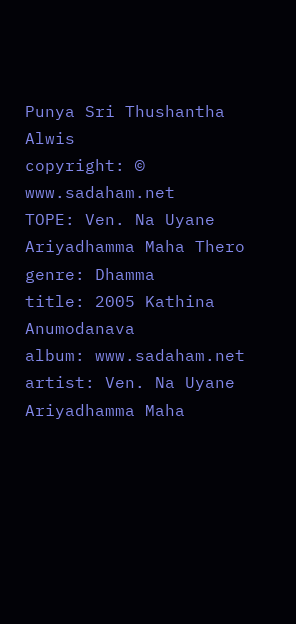Punya Sri Thushantha Alwis
copyright: © www.sadaham.net
TOPE: Ven. Na Uyane Ariyadhamma Maha Thero
genre: Dhamma
title: 2005 Kathina Anumodanava
album: www.sadaham.net
artist: Ven. Na Uyane Ariyadhamma Maha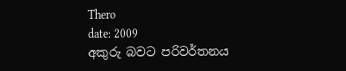Thero
date: 2009
අකුරු බවට පරිවර්තනය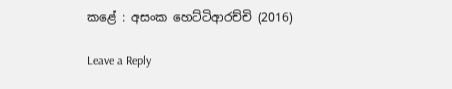කළේ : අසංක හෙට්ටිආරච්චි (2016)

Leave a Reply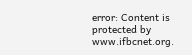error: Content is protected by www.ifbcnet.org.